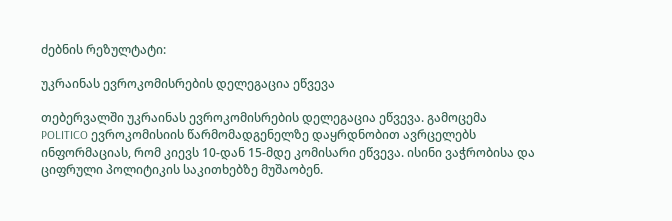ძებნის რეზულტატი:

უკრაინას ევროკომისრების დელეგაცია ეწვევა

თებერვალში უკრაინას ევროკომისრების დელეგაცია ეწვევა. გამოცემა POLITICO ევროკომისიის წარმომადგენელზე დაყრდნობით ავრცელებს ინფორმაციას, რომ კიევს 10-დან 15-მდე კომისარი ეწვევა. ისინი ვაჭრობისა და ციფრული პოლიტიკის საკითხებზე მუშაობენ.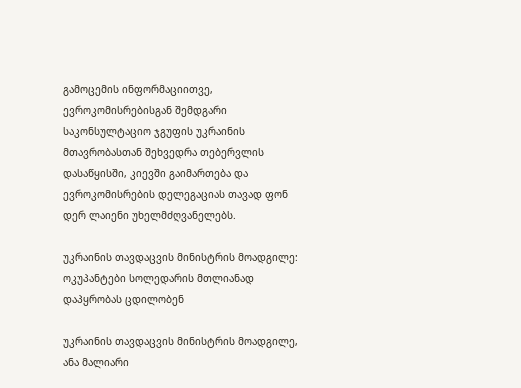გამოცემის ინფორმაციითვე, ევროკომისრებისგან შემდგარი საკონსულტაციო ჯგუფის უკრაინის მთავრობასთან შეხვედრა თებერვლის დასაწყისში, კიევში გაიმართება და ევროკომისრების დელეგაციას თავად ფონ დერ ლაიენი უხელმძღვანელებს.

უკრაინის თავდაცვის მინისტრის მოადგილე: ოკუპანტები სოლედარის მთლიანად დაპყრობას ცდილობენ

უკრაინის თავდაცვის მინისტრის მოადგილე, ანა მალიარი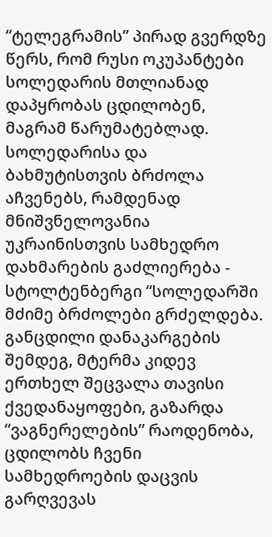“ტელეგრამის” პირად გვერდზე წერს, რომ რუსი ოკუპანტები სოლედარის მთლიანად დაპყრობას ცდილობენ, მაგრამ წარუმატებლად. სოლედარისა და ბახმუტისთვის ბრძოლა აჩვენებს, რამდენად მნიშვნელოვანია უკრაინისთვის სამხედრო დახმარების გაძლიერება - სტოლტენბერგი “სოლედარში მძიმე ბრძოლები გრძელდება. განცდილი დანაკარგების შემდეგ, მტერმა კიდევ ერთხელ შეცვალა თავისი ქვედანაყოფები, გაზარდა “ვაგნერელების” რაოდენობა, ცდილობს ჩვენი სამხედროების დაცვის გარღვევას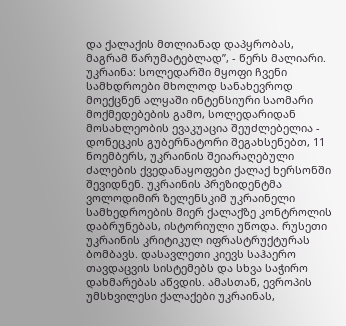და ქალაქის მთლიანად დაპყრობას, მაგრამ წარუმატებლად”, - წერს მალიარი. უკრაინა: სოლედარში მყოფი ჩვენი სამხდროები მხოლოდ სანახევროდ მოექცნენ ალყაში ინტენსიური საომარი მოქმედებების გამო, სოლედარიდან მოსახლეობის ევაკუაცია შეუძლებელია - დონეცკის გუბერნატორი შეგახსენებთ, 11 ნოემბერს, უკრაინის შეიარაღებული ძალების ქვედანაყოფები ქალაქ ხერსონში შევიდნენ. უკრაინის პრეზიდენტმა ვოლოდიმირ ზელენსკიმ უკრაინელი სამხედროების მიერ ქალაქზე კონტროლის დაბრუნებას, ისტორიული უწოდა. რუსეთი უკრაინის კრიტიკულ იფრასტრუქტურას ბომბავს. დასავლეთი კიევს საჰაერო თავდაცვის სისტემებს და სხვა საჭირო დახმარებას აწვდის. ამასთან, ევროპის უმსხვილესი ქალაქები უკრაინას,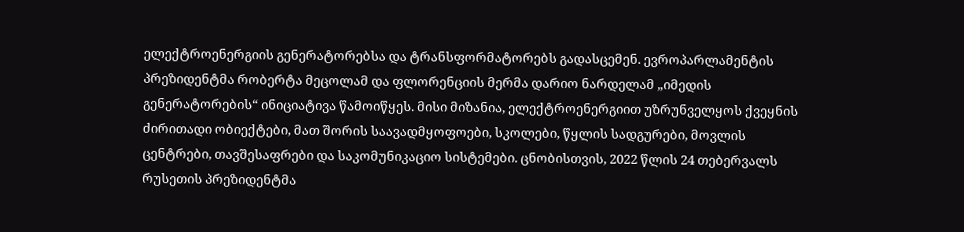ელექტროენერგიის გენერატორებსა და ტრანსფორმატორებს გადასცემენ. ევროპარლამენტის პრეზიდენტმა რობერტა მეცოლამ და ფლორენციის მერმა დარიო ნარდელამ „იმედის გენერატორების“ ინიციატივა წამოიწყეს. მისი მიზანია, ელექტროენერგიით უზრუნველყოს ქვეყნის ძირითადი ობიექტები, მათ შორის საავადმყოფოები, სკოლები, წყლის სადგურები, მოვლის ცენტრები, თავშესაფრები და საკომუნიკაციო სისტემები. ცნობისთვის, 2022 წლის 24 თებერვალს რუსეთის პრეზიდენტმა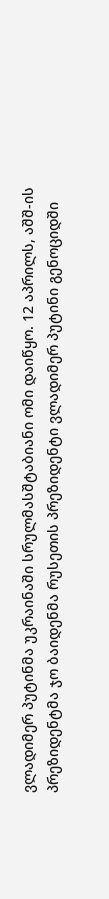ვლადიმერ პუტინმა უკრაინაში სრულმასშტაბიანი ომი დაიწყო. 12 აპრილს, აშშ-ის პრეზიდენტმა ჯო ბაიდენმა რუსეთის პრეზიდენტი ვლადიმერ პუტინი გენოციდში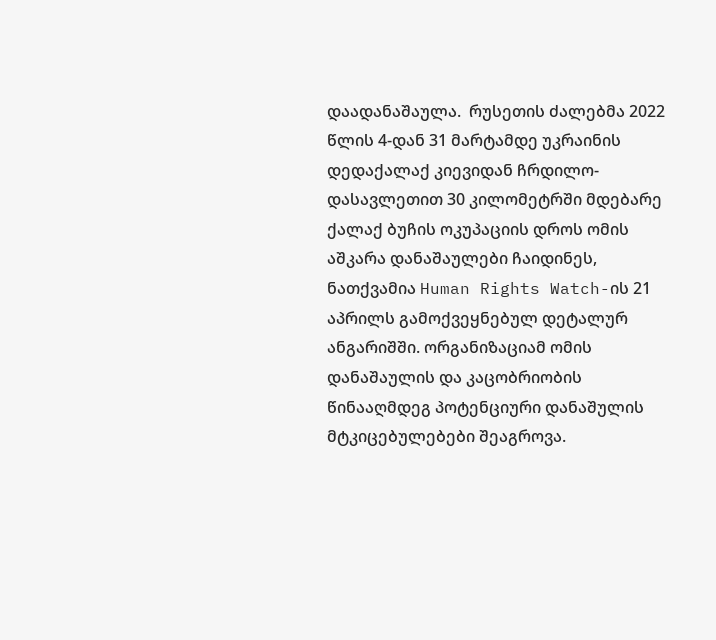დაადანაშაულა.  რუსეთის ძალებმა 2022 წლის 4-დან 31 მარტამდე უკრაინის დედაქალაქ კიევიდან ჩრდილო-დასავლეთით 30 კილომეტრში მდებარე ქალაქ ბუჩის ოკუპაციის დროს ომის აშკარა დანაშაულები ჩაიდინეს, ნათქვამია Human Rights Watch-ის 21 აპრილს გამოქვეყნებულ დეტალურ ანგარიშში. ორგანიზაციამ ომის დანაშაულის და კაცობრიობის წინააღმდეგ პოტენციური დანაშულის მტკიცებულებები შეაგროვა.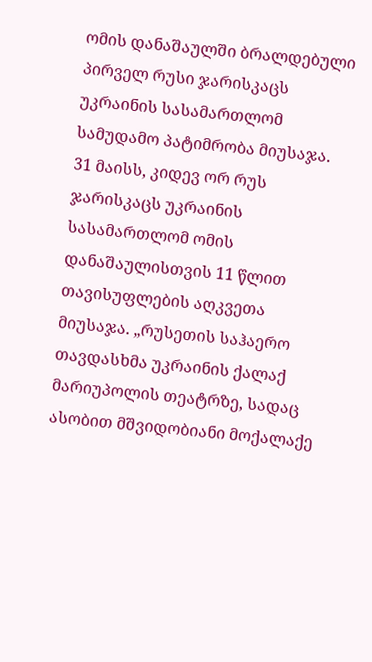ომის დანაშაულში ბრალდებული პირველ რუსი ჯარისკაცს უკრაინის სასამართლომ სამუდამო პატიმრობა მიუსაჯა. 31 მაისს, კიდევ ორ რუს ჯარისკაცს უკრაინის სასამართლომ ომის დანაშაულისთვის 11 წლით თავისუფლების აღკვეთა მიუსაჯა. „რუსეთის საჰაერო თავდასხმა უკრაინის ქალაქ მარიუპოლის თეატრზე, სადაც ასობით მშვიდობიანი მოქალაქე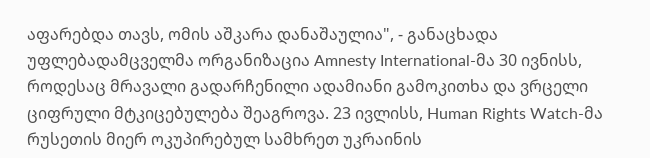აფარებდა თავს, ომის აშკარა დანაშაულია", - განაცხადა უფლებადამცველმა ორგანიზაცია Amnesty International-მა 30 ივნისს, როდესაც მრავალი გადარჩენილი ადამიანი გამოკითხა და ვრცელი ციფრული მტკიცებულება შეაგროვა. 23 ივლისს, Human Rights Watch-მა რუსეთის მიერ ოკუპირებულ სამხრეთ უკრაინის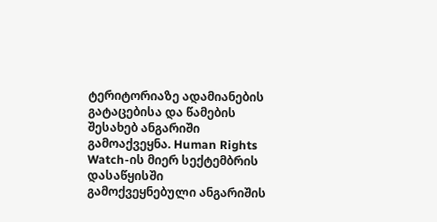ტერიტორიაზე ადამიანების გატაცებისა და წამების შესახებ ანგარიში გამოაქვეყნა. Human Rights Watch-ის მიერ სექტემბრის დასაწყისში გამოქვეყნებული ანგარიშის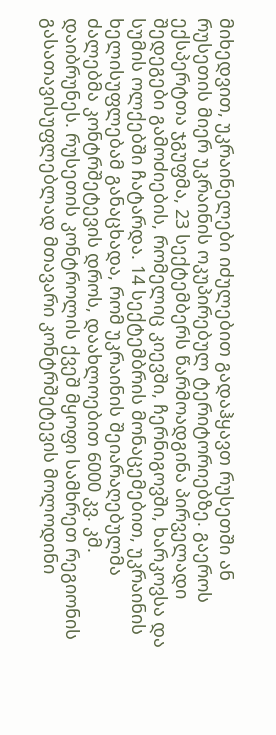მიხედვით, უკრაინელები იძულებით გადაჰყავთ რუსეთში ან რუსეთის მიერ უკრაინის ოკუპირებულ ტერიტორიებზე. გაეროს ექსპერტთა ჯგუფმა, 23 სექტემბერს წარმოადგინა პირველადი შედეგები გამოძიების, რომელიც კიევში, ჩერნიგოვში, ხარკოვსა და სუმის ოლქებში ჩატარდა. 14 სექტემბრის მონაცემებით, უკრაინის ხელისუფლებამ განაცხადა, რომ უკრაინის შეიარაღებულმა ძალებმა კონტრშეტევის დროს, დაახლოებით 6000 კვ. კმ. დაიბრუნეს. რუსეთის კონტროლის ქვეშ მყოფი სამხრეთ რეგიონის გასათავისუფლებლად მთავარი კონტრშეტევის მოლოდინი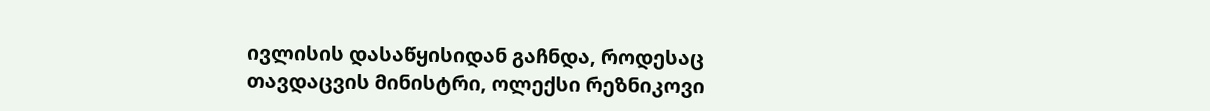ივლისის დასაწყისიდან გაჩნდა, როდესაც თავდაცვის მინისტრი, ოლექსი რეზნიკოვი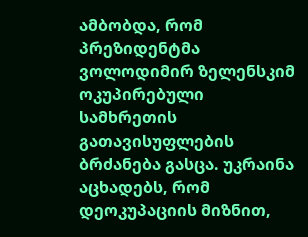ამბობდა, რომ პრეზიდენტმა ვოლოდიმირ ზელენსკიმ ოკუპირებული სამხრეთის გათავისუფლების ბრძანება გასცა. უკრაინა აცხადებს, რომ დეოკუპაციის მიზნით,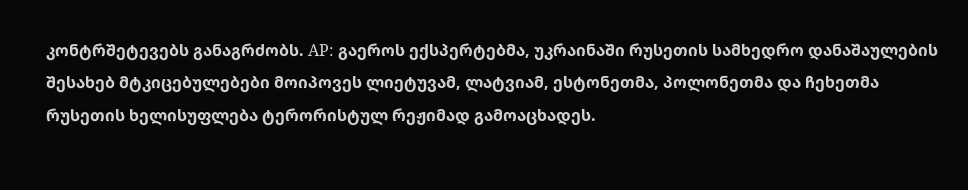კონტრშეტევებს განაგრძობს. AP: გაეროს ექსპერტებმა, უკრაინაში რუსეთის სამხედრო დანაშაულების შესახებ მტკიცებულებები მოიპოვეს ლიეტუვამ, ლატვიამ, ესტონეთმა, პოლონეთმა და ჩეხეთმა რუსეთის ხელისუფლება ტერორისტულ რეჟიმად გამოაცხადეს.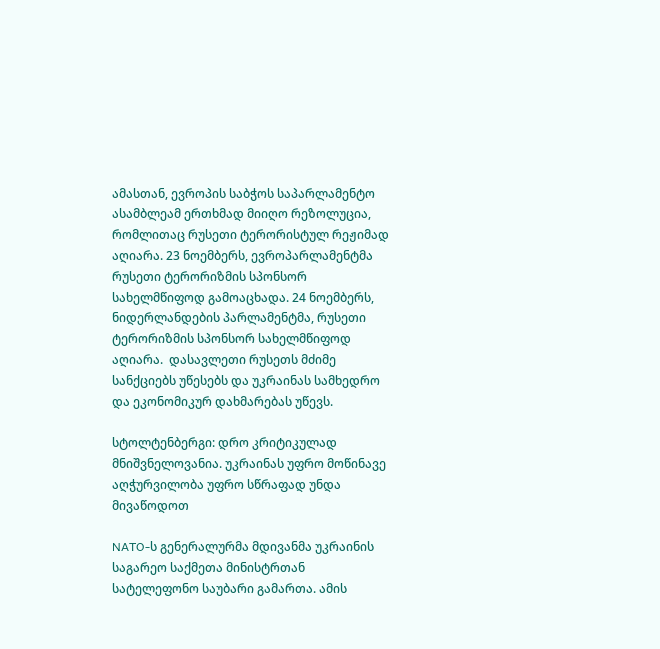ამასთან, ევროპის საბჭოს საპარლამენტო ასამბლეამ ერთხმად მიიღო რეზოლუცია, რომლითაც რუსეთი ტერორისტულ რეჟიმად აღიარა. 23 ნოემბერს, ევროპარლამენტმა რუსეთი ტერორიზმის სპონსორ სახელმწიფოდ გამოაცხადა. 24 ნოემბერს, ნიდერლანდების პარლამენტმა, რუსეთი ტერორიზმის სპონსორ სახელმწიფოდ აღიარა.  დასავლეთი რუსეთს მძიმე სანქციებს უწესებს და უკრაინას სამხედრო და ეკონომიკურ დახმარებას უწევს.

სტოლტენბერგი: დრო კრიტიკულად მნიშვნელოვანია. უკრაინას უფრო მოწინავე აღჭურვილობა უფრო სწრაფად უნდა მივაწოდოთ

NATO-ს გენერალურმა მდივანმა უკრაინის საგარეო საქმეთა მინისტრთან სატელეფონო საუბარი გამართა. ამის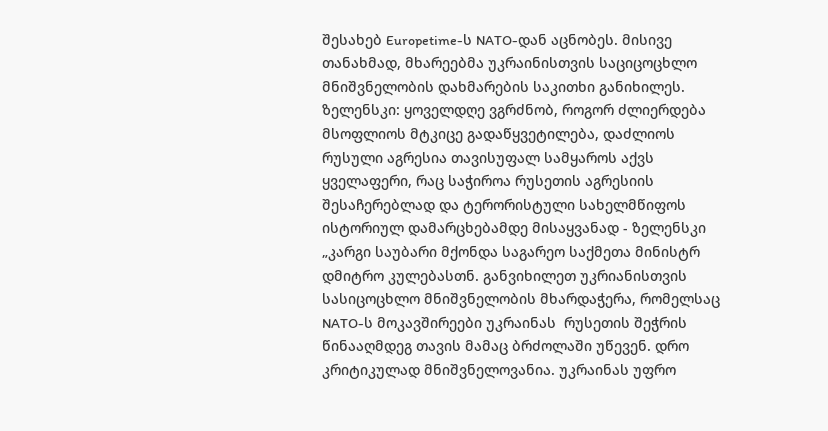შესახებ Europetime-ს NATO-დან აცნობეს. მისივე თანახმად, მხარეებმა უკრაინისთვის საციცოცხლო მნიშვნელობის დახმარების საკითხი განიხილეს. ზელენსკი: ყოველდღე ვგრძნობ, როგორ ძლიერდება მსოფლიოს მტკიცე გადაწყვეტილება, დაძლიოს რუსული აგრესია თავისუფალ სამყაროს აქვს ყველაფერი, რაც საჭიროა რუსეთის აგრესიის შესაჩერებლად და ტერორისტული სახელმწიფოს ისტორიულ დამარცხებამდე მისაყვანად - ზელენსკი „კარგი საუბარი მქონდა საგარეო საქმეთა მინისტრ დმიტრო კულებასთნ. განვიხილეთ უკრიანისთვის სასიცოცხლო მნიშვნელობის მხარდაჭერა, რომელსაც NATO-ს მოკავშირეები უკრაინას  რუსეთის შეჭრის წინააღმდეგ თავის მამაც ბრძოლაში უწევენ. დრო კრიტიკულად მნიშვნელოვანია. უკრაინას უფრო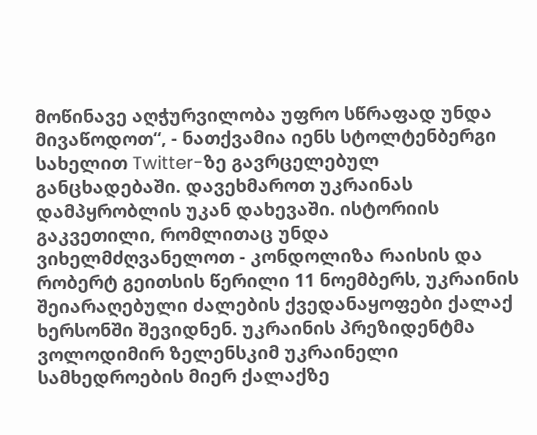მოწინავე აღჭურვილობა უფრო სწრაფად უნდა მივაწოდოთ“, - ნათქვამია იენს სტოლტენბერგი სახელით Twitter-ზე გავრცელებულ განცხადებაში. დავეხმაროთ უკრაინას დამპყრობლის უკან დახევაში. ისტორიის გაკვეთილი, რომლითაც უნდა ვიხელმძღვანელოთ - კონდოლიზა რაისის და რობერტ გეითსის წერილი 11 ნოემბერს, უკრაინის შეიარაღებული ძალების ქვედანაყოფები ქალაქ ხერსონში შევიდნენ. უკრაინის პრეზიდენტმა ვოლოდიმირ ზელენსკიმ უკრაინელი სამხედროების მიერ ქალაქზე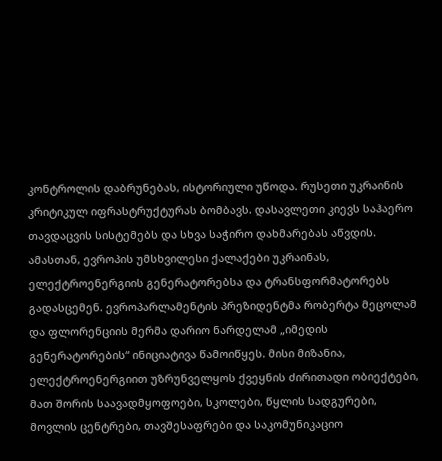კონტროლის დაბრუნებას, ისტორიული უწოდა. რუსეთი უკრაინის კრიტიკულ იფრასტრუქტურას ბომბავს. დასავლეთი კიევს საჰაერო თავდაცვის სისტემებს და სხვა საჭირო დახმარებას აწვდის. ამასთან, ევროპის უმსხვილესი ქალაქები უკრაინას, ელექტროენერგიის გენერატორებსა და ტრანსფორმატორებს გადასცემენ. ევროპარლამენტის პრეზიდენტმა რობერტა მეცოლამ და ფლორენციის მერმა დარიო ნარდელამ „იმედის გენერატორების“ ინიციატივა წამოიწყეს. მისი მიზანია, ელექტროენერგიით უზრუნველყოს ქვეყნის ძირითადი ობიექტები, მათ შორის საავადმყოფოები, სკოლები, წყლის სადგურები, მოვლის ცენტრები, თავშესაფრები და საკომუნიკაციო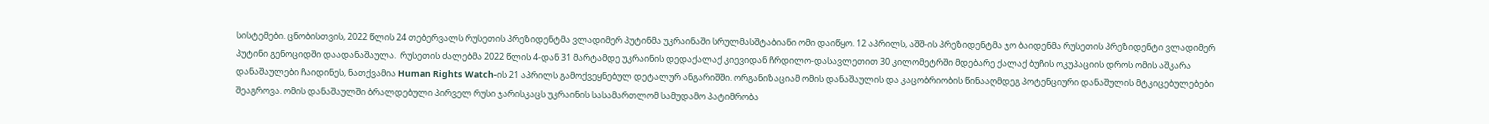სისტემები. ცნობისთვის, 2022 წლის 24 თებერვალს რუსეთის პრეზიდენტმა ვლადიმერ პუტინმა უკრაინაში სრულმასშტაბიანი ომი დაიწყო. 12 აპრილს, აშშ-ის პრეზიდენტმა ჯო ბაიდენმა რუსეთის პრეზიდენტი ვლადიმერ პუტინი გენოციდში დაადანაშაულა.  რუსეთის ძალებმა 2022 წლის 4-დან 31 მარტამდე უკრაინის დედაქალაქ კიევიდან ჩრდილო-დასავლეთით 30 კილომეტრში მდებარე ქალაქ ბუჩის ოკუპაციის დროს ომის აშკარა დანაშაულები ჩაიდინეს, ნათქვამია Human Rights Watch-ის 21 აპრილს გამოქვეყნებულ დეტალურ ანგარიშში. ორგანიზაციამ ომის დანაშაულის და კაცობრიობის წინააღმდეგ პოტენციური დანაშულის მტკიცებულებები შეაგროვა. ომის დანაშაულში ბრალდებული პირველ რუსი ჯარისკაცს უკრაინის სასამართლომ სამუდამო პატიმრობა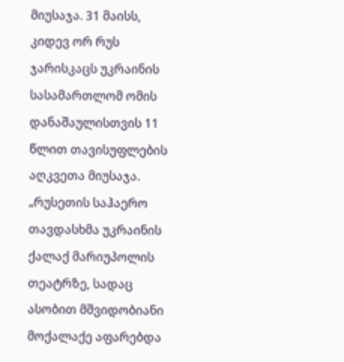მიუსაჯა. 31 მაისს, კიდევ ორ რუს ჯარისკაცს უკრაინის სასამართლომ ომის დანაშაულისთვის 11 წლით თავისუფლების აღკვეთა მიუსაჯა. „რუსეთის საჰაერო თავდასხმა უკრაინის ქალაქ მარიუპოლის თეატრზე, სადაც ასობით მშვიდობიანი მოქალაქე აფარებდა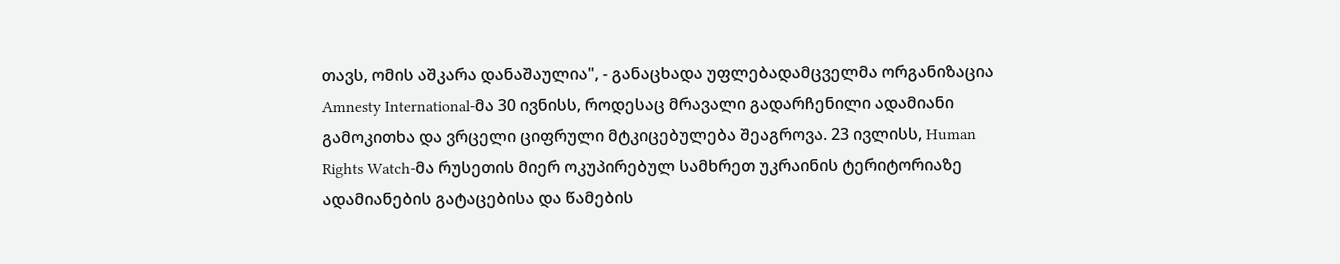თავს, ომის აშკარა დანაშაულია", - განაცხადა უფლებადამცველმა ორგანიზაცია Amnesty International-მა 30 ივნისს, როდესაც მრავალი გადარჩენილი ადამიანი გამოკითხა და ვრცელი ციფრული მტკიცებულება შეაგროვა. 23 ივლისს, Human Rights Watch-მა რუსეთის მიერ ოკუპირებულ სამხრეთ უკრაინის ტერიტორიაზე ადამიანების გატაცებისა და წამების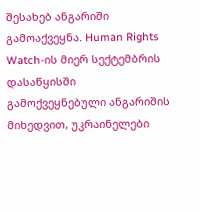შესახებ ანგარიში გამოაქვეყნა. Human Rights Watch-ის მიერ სექტემბრის დასაწყისში გამოქვეყნებული ანგარიშის მიხედვით, უკრაინელები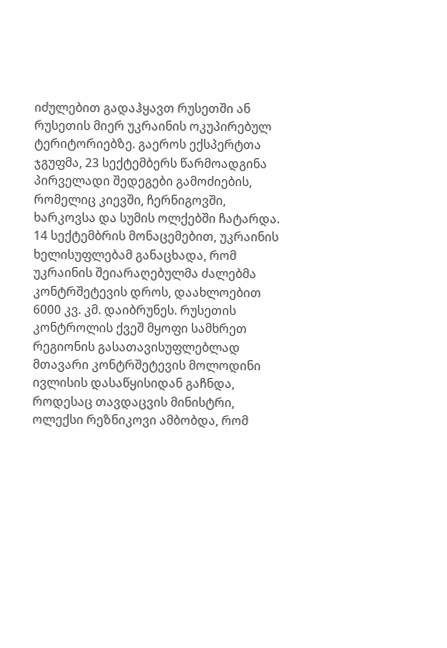იძულებით გადაჰყავთ რუსეთში ან რუსეთის მიერ უკრაინის ოკუპირებულ ტერიტორიებზე. გაეროს ექსპერტთა ჯგუფმა, 23 სექტემბერს წარმოადგინა პირველადი შედეგები გამოძიების, რომელიც კიევში, ჩერნიგოვში, ხარკოვსა და სუმის ოლქებში ჩატარდა. 14 სექტემბრის მონაცემებით, უკრაინის ხელისუფლებამ განაცხადა, რომ უკრაინის შეიარაღებულმა ძალებმა კონტრშეტევის დროს, დაახლოებით 6000 კვ. კმ. დაიბრუნეს. რუსეთის კონტროლის ქვეშ მყოფი სამხრეთ რეგიონის გასათავისუფლებლად მთავარი კონტრშეტევის მოლოდინი ივლისის დასაწყისიდან გაჩნდა, როდესაც თავდაცვის მინისტრი, ოლექსი რეზნიკოვი ამბობდა, რომ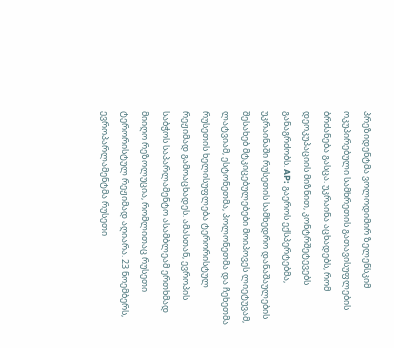პრეზიდენტმა ვოლოდიმირ ზელენსკიმ ოკუპირებული სამხრეთის გათავისუფლების ბრძანება გასცა. უკრაინა აცხადებს, რომ დეოკუპაციის მიზნით, კონტრშეტევებს განაგრძობს. AP: გაეროს ექსპერტებმა, უკრაინაში რუსეთის სამხედრო დანაშაულების შესახებ მტკიცებულებები მოიპოვეს ლიეტუვამ, ლატვიამ, ესტონეთმა, პოლონეთმა და ჩეხეთმა რუსეთის ხელისუფლება ტერორისტულ რეჟიმად გამოაცხადეს. ამასთან, ევროპის საბჭოს საპარლამენტო ასამბლეამ ერთხმად მიიღო რეზოლუცია, რომლითაც რუსეთი ტერორისტულ რეჟიმად აღიარა. 23 ნოემბერს, ევროპარლამენტმა რუსეთი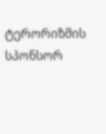ტერორიზმის სპონსორ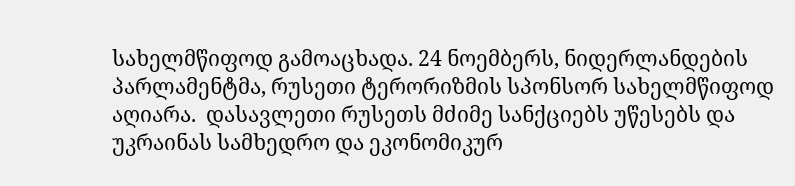სახელმწიფოდ გამოაცხადა. 24 ნოემბერს, ნიდერლანდების პარლამენტმა, რუსეთი ტერორიზმის სპონსორ სახელმწიფოდ აღიარა.  დასავლეთი რუსეთს მძიმე სანქციებს უწესებს და უკრაინას სამხედრო და ეკონომიკურ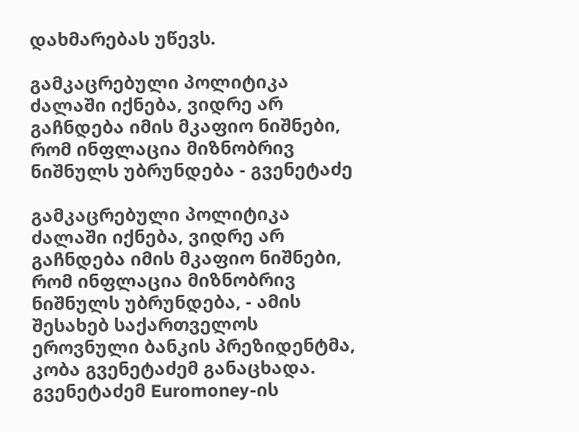დახმარებას უწევს.

გამკაცრებული პოლიტიკა ძალაში იქნება, ვიდრე არ გაჩნდება იმის მკაფიო ნიშნები, რომ ინფლაცია მიზნობრივ ნიშნულს უბრუნდება - გვენეტაძე

გამკაცრებული პოლიტიკა ძალაში იქნება, ვიდრე არ გაჩნდება იმის მკაფიო ნიშნები, რომ ინფლაცია მიზნობრივ ნიშნულს უბრუნდება, - ამის შესახებ საქართველოს ეროვნული ბანკის პრეზიდენტმა, კობა გვენეტაძემ განაცხადა.  გვენეტაძემ Euromoney-ის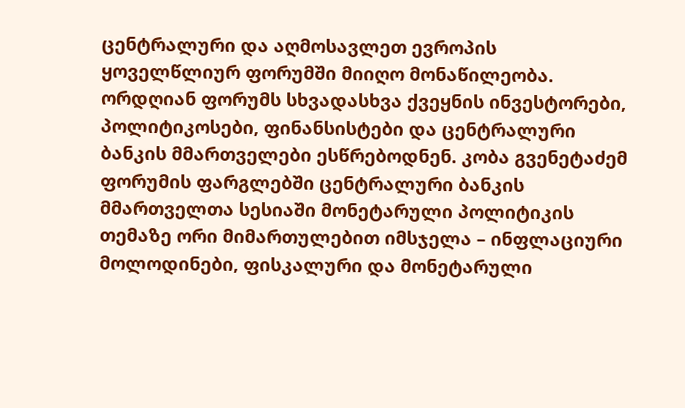ცენტრალური და აღმოსავლეთ ევროპის ყოველწლიურ ფორუმში მიიღო მონაწილეობა. ორდღიან ფორუმს სხვადასხვა ქვეყნის ინვესტორები, პოლიტიკოსები, ფინანსისტები და ცენტრალური ბანკის მმართველები ესწრებოდნენ. კობა გვენეტაძემ ფორუმის ფარგლებში ცენტრალური ბანკის მმართველთა სესიაში მონეტარული პოლიტიკის თემაზე ორი მიმართულებით იმსჯელა – ინფლაციური მოლოდინები, ფისკალური და მონეტარული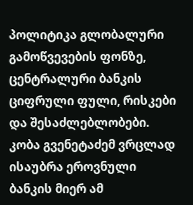პოლიტიკა გლობალური გამოწვევების ფონზე, ცენტრალური ბანკის ციფრული ფული, რისკები და შესაძლებლობები. კობა გვენეტაძემ ვრცლად ისაუბრა ეროვნული ბანკის მიერ ამ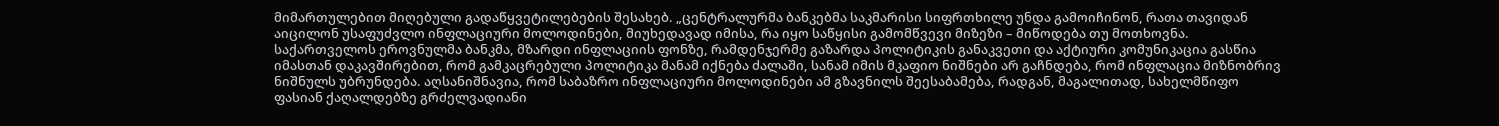მიმართულებით მიღებული გადაწყვეტილებების შესახებ. „ცენტრალურმა ბანკებმა საკმარისი სიფრთხილე უნდა გამოიჩინონ, რათა თავიდან აიცილონ უსაფუძვლო ინფლაციური მოლოდინები, მიუხედავად იმისა, რა იყო საწყისი გამომწვევი მიზეზი – მიწოდება თუ მოთხოვნა. საქართველოს ეროვნულმა ბანკმა, მზარდი ინფლაციის ფონზე, რამდენჯერმე გაზარდა პოლიტიკის განაკვეთი და აქტიური კომუნიკაცია გასწია იმასთან დაკავშირებით, რომ გამკაცრებული პოლიტიკა მანამ იქნება ძალაში, სანამ იმის მკაფიო ნიშნები არ გაჩნდება, რომ ინფლაცია მიზნობრივ ნიშნულს უბრუნდება. აღსანიშნავია, რომ საბაზრო ინფლაციური მოლოდინები ამ გზავნილს შეესაბამება, რადგან, მაგალითად, სახელმწიფო ფასიან ქაღალდებზე გრძელვადიანი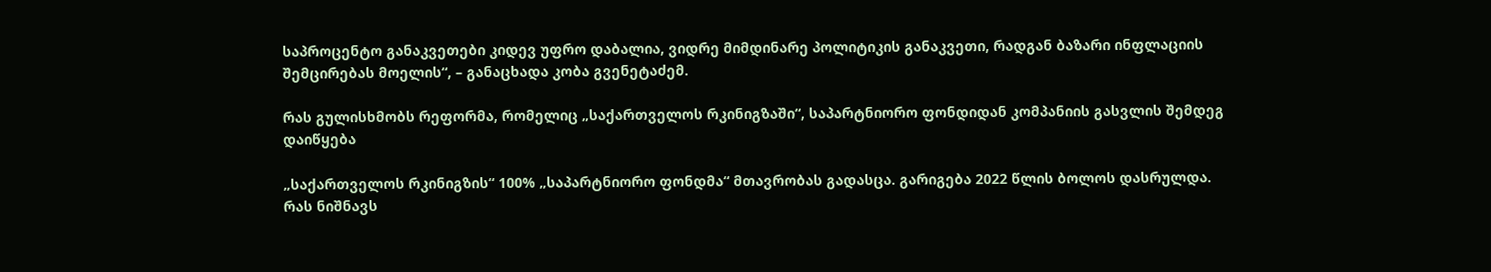საპროცენტო განაკვეთები კიდევ უფრო დაბალია, ვიდრე მიმდინარე პოლიტიკის განაკვეთი, რადგან ბაზარი ინფლაციის შემცირებას მოელის“, – განაცხადა კობა გვენეტაძემ.

რას გულისხმობს რეფორმა, რომელიც „საქართველოს რკინიგზაში“, საპარტნიორო ფონდიდან კომპანიის გასვლის შემდეგ დაიწყება

„საქართველოს რკინიგზის“ 100% „საპარტნიორო ფონდმა“ მთავრობას გადასცა. გარიგება 2022 წლის ბოლოს დასრულდა. რას ნიშნავს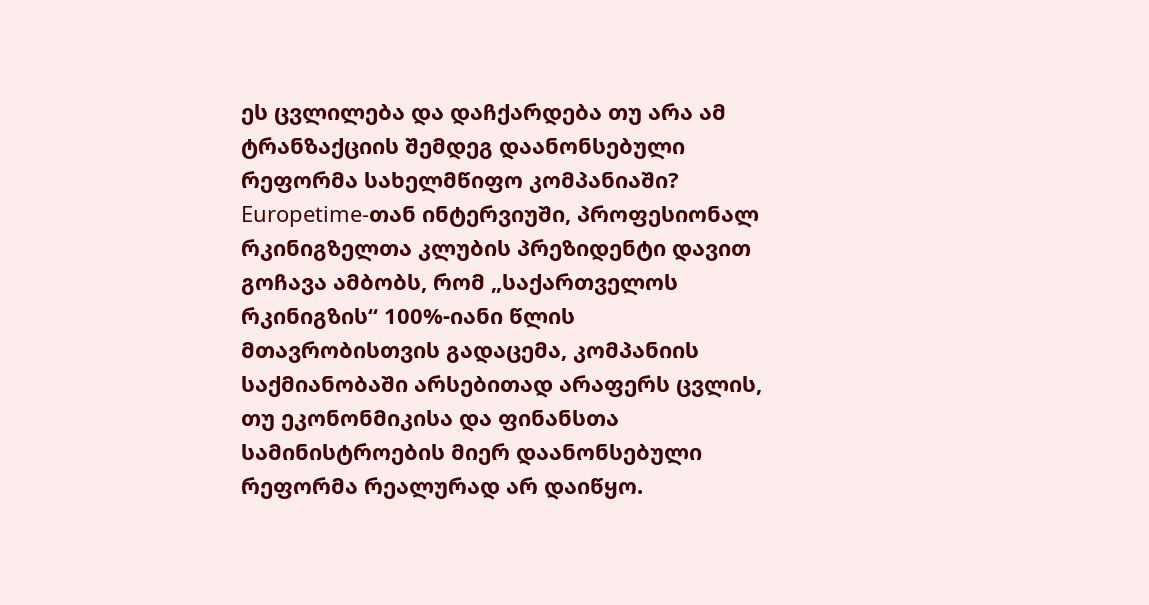ეს ცვლილება და დაჩქარდება თუ არა ამ ტრანზაქციის შემდეგ დაანონსებული რეფორმა სახელმწიფო კომპანიაში?  Europetime-თან ინტერვიუში, პროფესიონალ რკინიგზელთა კლუბის პრეზიდენტი დავით გოჩავა ამბობს, რომ „საქართველოს რკინიგზის“ 100%-იანი წლის მთავრობისთვის გადაცემა, კომპანიის საქმიანობაში არსებითად არაფერს ცვლის, თუ ეკონონმიკისა და ფინანსთა სამინისტროების მიერ დაანონსებული რეფორმა რეალურად არ დაიწყო.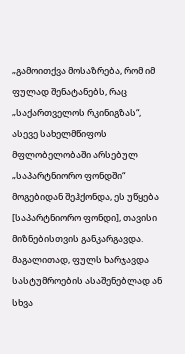„გამოითქვა მოსაზრება, რომ იმ ფულად შენატანებს, რაც „საქართველოს რკინიგზას“, ასევე სახელმწიფოს მფლობელობაში არსებულ „საპარტნიორო ფონდში“ მოგებიდან შეჰქონდა, ეს უწყება [საპარტნიორო ფონდი], თავისი მიზნებისთვის განკარგავდა. მაგალითად, ფულს ხარჯავდა სასტუმროების ასაშენებლად ან სხვა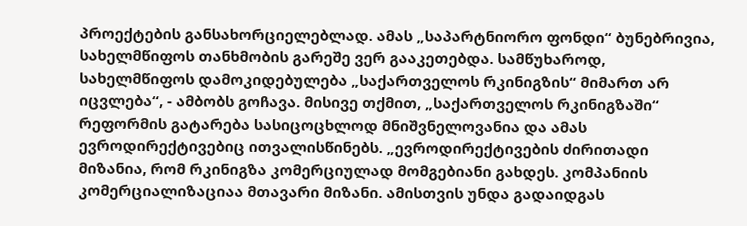პროექტების განსახორციელებლად. ამას „საპარტნიორო ფონდი“ ბუნებრივია, სახელმწიფოს თანხმობის გარეშე ვერ გააკეთებდა. სამწუხაროდ, სახელმწიფოს დამოკიდებულება „საქართველოს რკინიგზის“ მიმართ არ იცვლება“, - ამბობს გოჩავა. მისივე თქმით, „საქართველოს რკინიგზაში“ რეფორმის გატარება სასიცოცხლოდ მნიშვნელოვანია და ამას ევროდირექტივებიც ითვალისწინებს. „ევროდირექტივების ძირითადი მიზანია, რომ რკინიგზა კომერციულად მომგებიანი გახდეს. კომპანიის კომერციალიზაციაა მთავარი მიზანი. ამისთვის უნდა გადაიდგას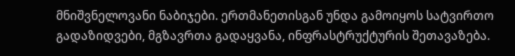მნიშვნელოვანი ნაბიჯები. ერთმანეთისგან უნდა გამოიყოს სატვირთო გადაზიდვები, მგზავრთა გადაყვანა, ინფრასტრუქტურის შეთავაზება.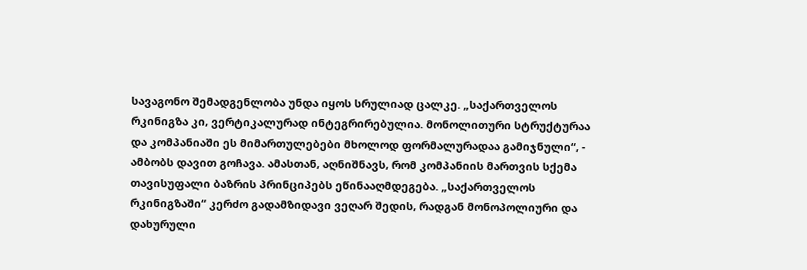სავაგონო შემადგენლობა უნდა იყოს სრულიად ცალკე. „საქართველოს რკინიგზა კი, ვერტიკალურად ინტეგრირებულია. მონოლითური სტრუქტურაა და კომპანიაში ეს მიმართულებები მხოლოდ ფორმალურადაა გამიჯნული“, - ამბობს დავით გოჩავა. ამასთან, აღნიშნავს, რომ კომპანიის მართვის სქემა თავისუფალი ბაზრის პრინციპებს ეწინააღმდეგება. „საქართველოს რკინიგზაში“ კერძო გადამზიდავი ვეღარ შედის, რადგან მონოპოლიური და დახურული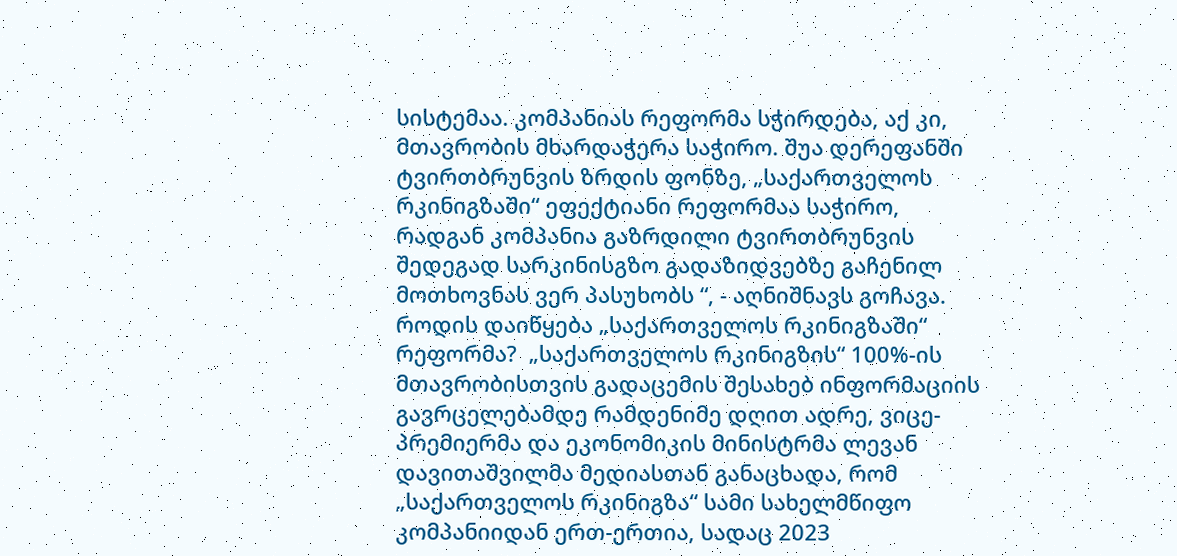სისტემაა. კომპანიას რეფორმა სჭირდება, აქ კი, მთავრობის მხარდაჭერა საჭირო. შუა დერეფანში ტვირთბრუნვის ზრდის ფონზე, „საქართველოს რკინიგზაში“ ეფექტიანი რეფორმაა საჭირო, რადგან კომპანია გაზრდილი ტვირთბრუნვის შედეგად სარკინისგზო გადაზიდვებზე გაჩენილ მოთხოვნას ვერ პასუხობს “, - აღნიშნავს გოჩავა. როდის დაიწყება „საქართველოს რკინიგზაში“ რეფორმა?  „საქართველოს რკინიგზის“ 100%-ის მთავრობისთვის გადაცემის შესახებ ინფორმაციის გავრცელებამდე რამდენიმე დღით ადრე, ვიცე-პრემიერმა და ეკონომიკის მინისტრმა ლევან დავითაშვილმა მედიასთან განაცხადა, რომ „საქართველოს რკინიგზა“ სამი სახელმწიფო კომპანიიდან ერთ-ერთია, სადაც 2023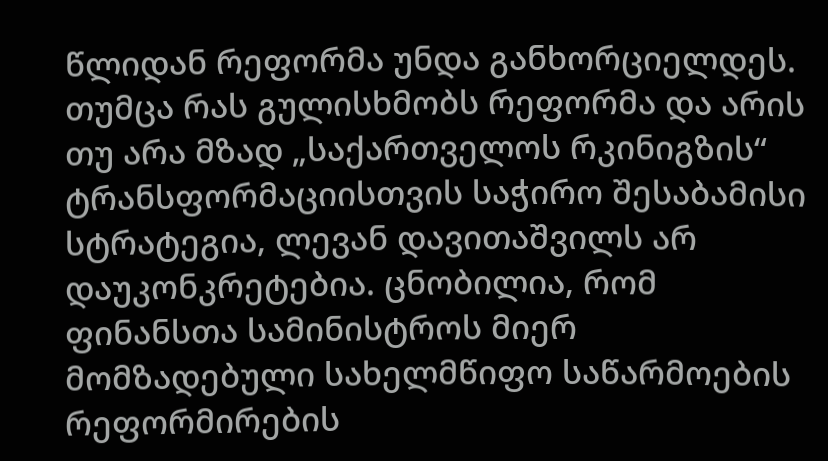წლიდან რეფორმა უნდა განხორციელდეს. თუმცა რას გულისხმობს რეფორმა და არის თუ არა მზად „საქართველოს რკინიგზის“ ტრანსფორმაციისთვის საჭირო შესაბამისი სტრატეგია, ლევან დავითაშვილს არ დაუკონკრეტებია. ცნობილია, რომ ფინანსთა სამინისტროს მიერ მომზადებული სახელმწიფო საწარმოების რეფორმირების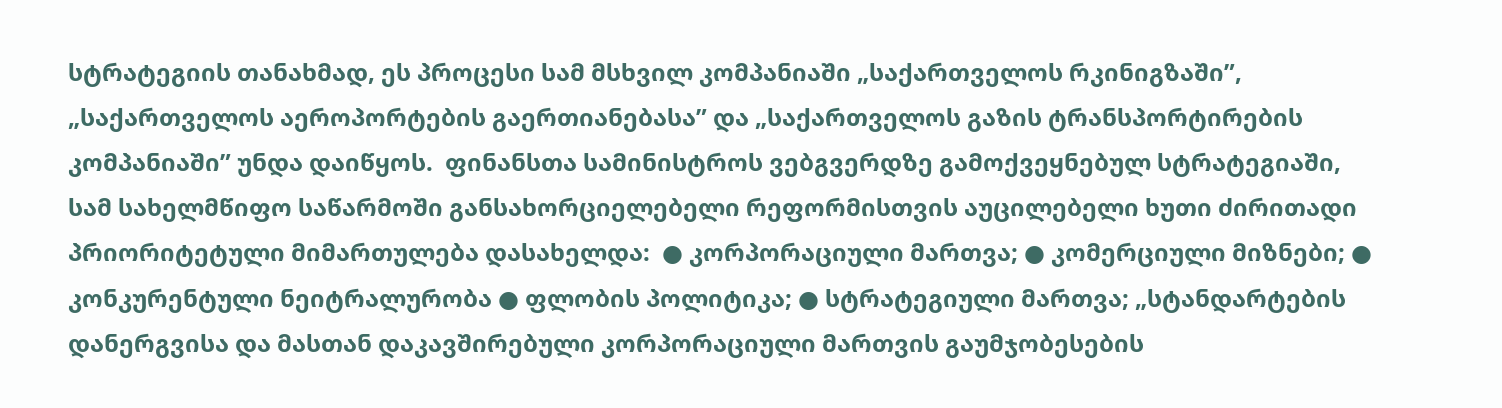სტრატეგიის თანახმად, ეს პროცესი სამ მსხვილ კომპანიაში „საქართველოს რკინიგზაში”, „საქართველოს აეროპორტების გაერთიანებასა” და „საქართველოს გაზის ტრანსპორტირების კომპანიაში” უნდა დაიწყოს.  ფინანსთა სამინისტროს ვებგვერდზე გამოქვეყნებულ სტრატეგიაში, სამ სახელმწიფო საწარმოში განსახორციელებელი რეფორმისთვის აუცილებელი ხუთი ძირითადი პრიორიტეტული მიმართულება დასახელდა:  ● კორპორაციული მართვა; ● კომერციული მიზნები; ● კონკურენტული ნეიტრალურობა ● ფლობის პოლიტიკა; ● სტრატეგიული მართვა; „სტანდარტების დანერგვისა და მასთან დაკავშირებული კორპორაციული მართვის გაუმჯობესების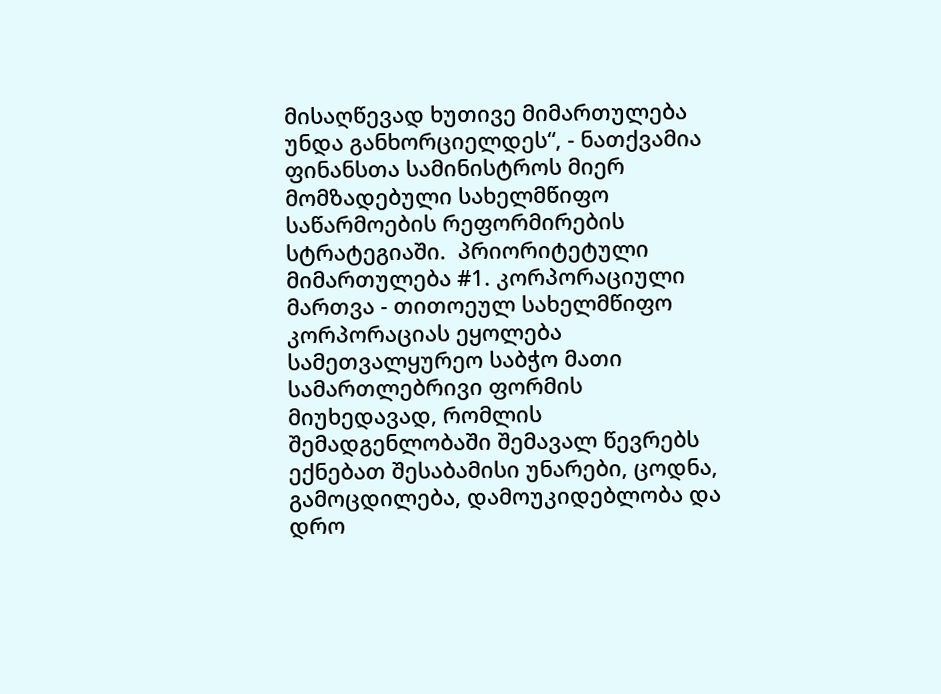მისაღწევად ხუთივე მიმართულება უნდა განხორციელდეს“, - ნათქვამია ფინანსთა სამინისტროს მიერ მომზადებული სახელმწიფო საწარმოების რეფორმირების სტრატეგიაში.  პრიორიტეტული მიმართულება #1. კორპორაციული მართვა - თითოეულ სახელმწიფო კორპორაციას ეყოლება სამეთვალყურეო საბჭო მათი სამართლებრივი ფორმის მიუხედავად, რომლის შემადგენლობაში შემავალ წევრებს ექნებათ შესაბამისი უნარები, ცოდნა, გამოცდილება, დამოუკიდებლობა და დრო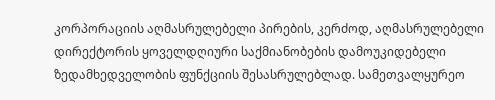კორპორაციის აღმასრულებელი პირების, კერძოდ, აღმასრულებელი დირექტორის ყოველდღიური საქმიანობების დამოუკიდებელი ზედამხედველობის ფუნქციის შესასრულებლად. სამეთვალყურეო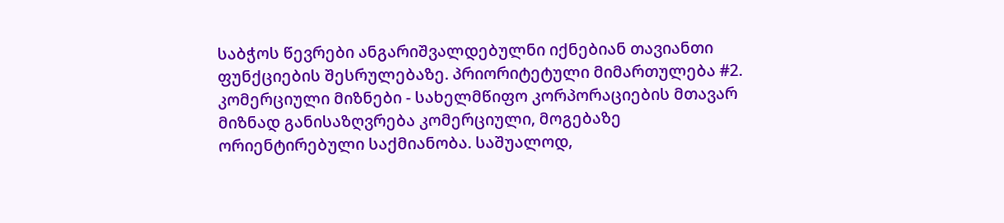საბჭოს წევრები ანგარიშვალდებულნი იქნებიან თავიანთი ფუნქციების შესრულებაზე. პრიორიტეტული მიმართულება #2. კომერციული მიზნები - სახელმწიფო კორპორაციების მთავარ მიზნად განისაზღვრება კომერციული, მოგებაზე ორიენტირებული საქმიანობა. საშუალოდ,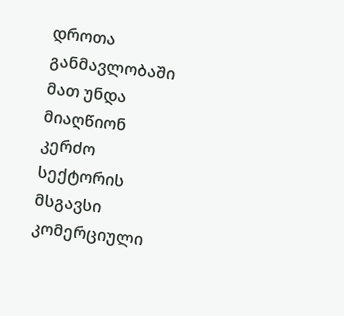დროთა განმავლობაში მათ უნდა მიაღწიონ კერძო სექტორის მსგავსი კომერციული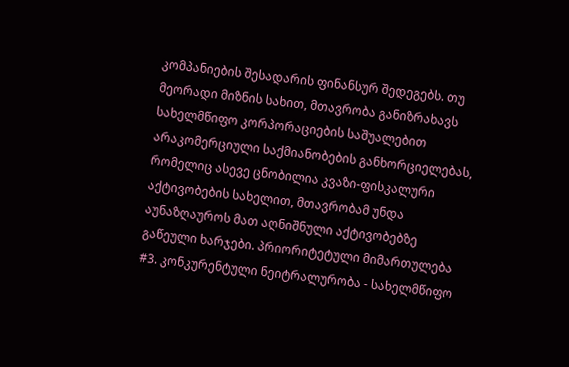კომპანიების შესადარის ფინანსურ შედეგებს. თუ მეორადი მიზნის სახით, მთავრობა განიზრახავს სახელმწიფო კორპორაციების საშუალებით არაკომერციული საქმიანობების განხორციელებას, რომელიც ასევე ცნობილია კვაზი-ფისკალური აქტივობების სახელით, მთავრობამ უნდა აუნაზღაუროს მათ აღნიშნული აქტივობებზე გაწეული ხარჯები. პრიორიტეტული მიმართულება #3. კონკურენტული ნეიტრალურობა - სახელმწიფო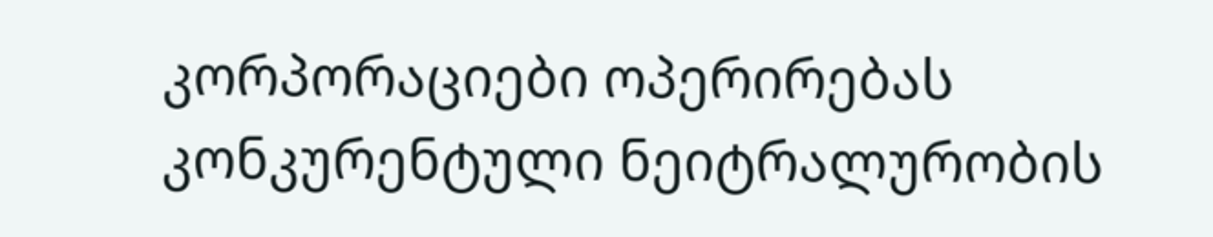კორპორაციები ოპერირებას კონკურენტული ნეიტრალურობის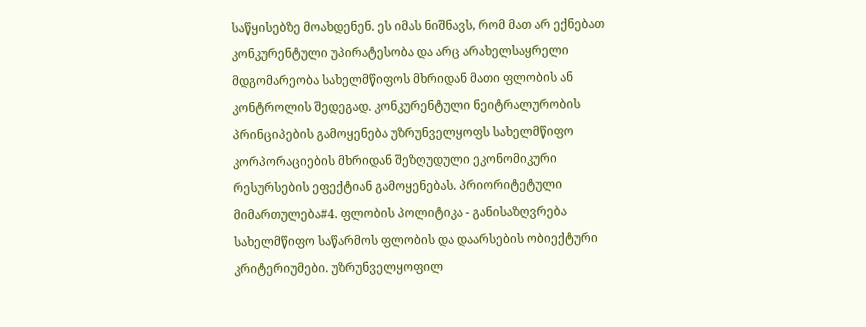საწყისებზე მოახდენენ. ეს იმას ნიშნავს, რომ მათ არ ექნებათ კონკურენტული უპირატესობა და არც არახელსაყრელი მდგომარეობა სახელმწიფოს მხრიდან მათი ფლობის ან კონტროლის შედეგად. კონკურენტული ნეიტრალურობის პრინციპების გამოყენება უზრუნველყოფს სახელმწიფო კორპორაციების მხრიდან შეზღუდული ეკონომიკური რესურსების ეფექტიან გამოყენებას. პრიორიტეტული მიმართულება#4. ფლობის პოლიტიკა - განისაზღვრება სახელმწიფო საწარმოს ფლობის და დაარსების ობიექტური კრიტერიუმები. უზრუნველყოფილ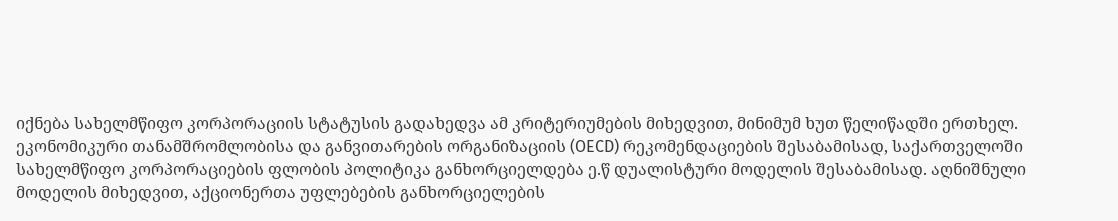იქნება სახელმწიფო კორპორაციის სტატუსის გადახედვა ამ კრიტერიუმების მიხედვით, მინიმუმ ხუთ წელიწადში ერთხელ. ეკონომიკური თანამშრომლობისა და განვითარების ორგანიზაციის (OECD) რეკომენდაციების შესაბამისად, საქართველოში სახელმწიფო კორპორაციების ფლობის პოლიტიკა განხორციელდება ე.წ დუალისტური მოდელის შესაბამისად. აღნიშნული მოდელის მიხედვით, აქციონერთა უფლებების განხორციელების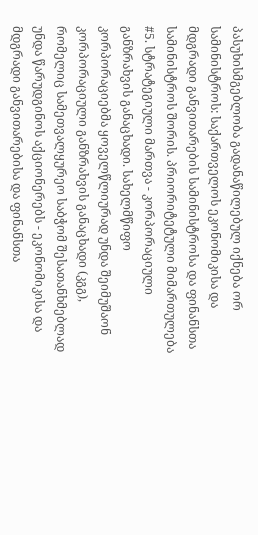პასუხისმგებლობა გადანაწილებულ იქნება ორ სამინისტროს: საქართველოს ეკონომიკისა და მდგრადი განვითარების სამინისტროსა და ფინანსთა სამინისტროს შორის. პრიორიტეტული მიმართულება #5. სტრატეგიული მართვა - კორპორაციული განზრახვის განაცხადი. სახელმწიფო კორპორაციებმა ყოველწლიურად უნდა შეიმუშაონ კორპორაციული განზრახვის განაცხადი (კგგ), რომელიც სამეთვალყურეო საბჭომ შესათანხმებლად უნდა წარუდგინოს აქციონერებს - ეკონომიკისა და მდგრადი განვითარებისა და ფინანსთა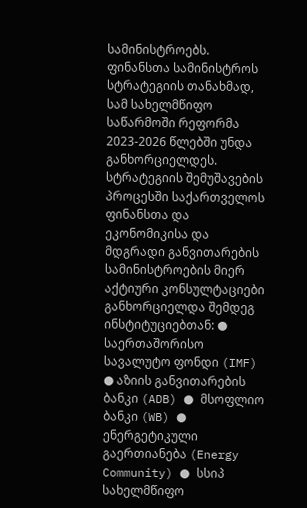სამინისტროებს. ფინანსთა სამინისტროს სტრატეგიის თანახმად, სამ სახელმწიფო საწარმოში რეფორმა 2023-2026 წლებში უნდა განხორციელდეს.  სტრატეგიის შემუშავების პროცესში საქართველოს ფინანსთა და ეკონომიკისა და მდგრადი განვითარების სამინისტროების მიერ აქტიური კონსულტაციები განხორციელდა შემდეგ ინსტიტუციებთან: ● საერთაშორისო სავალუტო ფონდი (IMF) ● აზიის განვითარების ბანკი (ADB) ● მსოფლიო ბანკი (WB) ● ენერგეტიკული გაერთიანება (Energy Community) ● სსიპ სახელმწიფო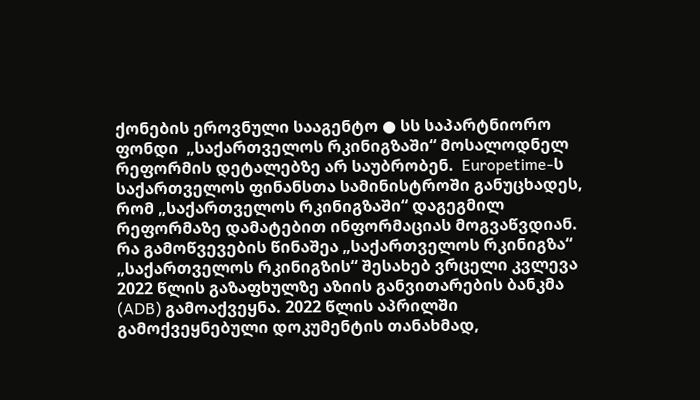ქონების ეროვნული სააგენტო ● სს საპარტნიორო ფონდი  „საქართველოს რკინიგზაში“ მოსალოდნელ რეფორმის დეტალებზე არ საუბრობენ.  Europetime-ს საქართველოს ფინანსთა სამინისტროში განუცხადეს, რომ „საქართველოს რკინიგზაში“ დაგეგმილ რეფორმაზე დამატებით ინფორმაციას მოგვაწვდიან.  რა გამოწვევების წინაშეა „საქართველოს რკინიგზა“  „საქართველოს რკინიგზის“ შესახებ ვრცელი კვლევა 2022 წლის გაზაფხულზე აზიის განვითარების ბანკმა (ADB) გამოაქვეყნა. 2022 წლის აპრილში გამოქვეყნებული დოკუმენტის თანახმად,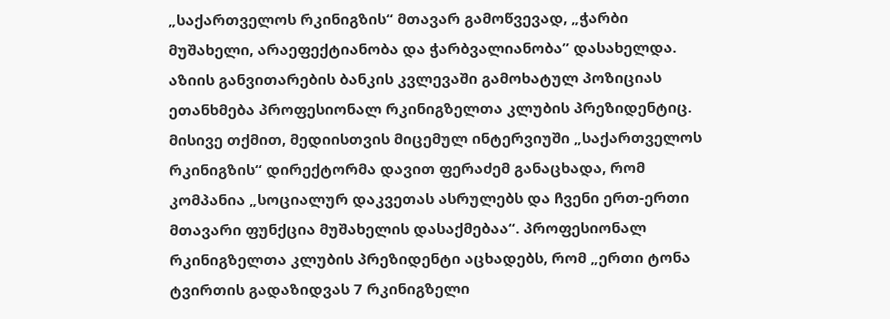„საქართველოს რკინიგზის“ მთავარ გამოწვევად, „ჭარბი მუშახელი, არაეფექტიანობა და ჭარბვალიანობა” დასახელდა. აზიის განვითარების ბანკის კვლევაში გამოხატულ პოზიციას ეთანხმება პროფესიონალ რკინიგზელთა კლუბის პრეზიდენტიც. მისივე თქმით, მედიისთვის მიცემულ ინტერვიუში „საქართველოს რკინიგზის“ დირექტორმა დავით ფერაძემ განაცხადა, რომ კომპანია „სოციალურ დაკვეთას ასრულებს და ჩვენი ერთ-ერთი მთავარი ფუნქცია მუშახელის დასაქმებაა“. პროფესიონალ რკინიგზელთა კლუბის პრეზიდენტი აცხადებს, რომ „ერთი ტონა ტვირთის გადაზიდვას 7 რკინიგზელი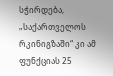სჭირდება, „საქართველოს რკინიგზაში“ კი ამ ფუნქციას 25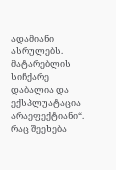ადამიანი ასრულებს. მატარებლის სიჩქარე დაბალია და ექსპლუატაცია არაეფექტიანი“. რაც შეეხება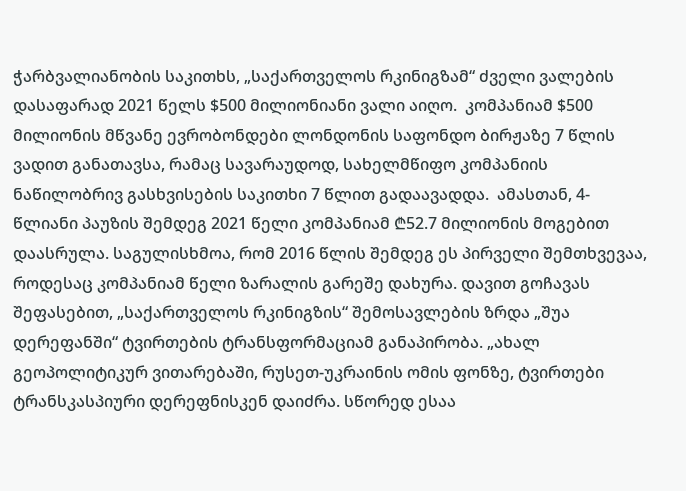ჭარბვალიანობის საკითხს, „საქართველოს რკინიგზამ“ ძველი ვალების დასაფარად 2021 წელს $500 მილიონიანი ვალი აიღო.  კომპანიამ $500 მილიონის მწვანე ევრობონდები ლონდონის საფონდო ბირჟაზე 7 წლის ვადით განათავსა, რამაც სავარაუდოდ, სახელმწიფო კომპანიის ნაწილობრივ გასხვისების საკითხი 7 წლით გადაავადდა.  ამასთან, 4-წლიანი პაუზის შემდეგ 2021 წელი კომპანიამ ₾52.7 მილიონის მოგებით დაასრულა. საგულისხმოა, რომ 2016 წლის შემდეგ ეს პირველი შემთხვევაა, როდესაც კომპანიამ წელი ზარალის გარეშე დახურა. დავით გოჩავას შეფასებით, „საქართველოს რკინიგზის“ შემოსავლების ზრდა „შუა დერეფანში“ ტვირთების ტრანსფორმაციამ განაპირობა. „ახალ გეოპოლიტიკურ ვითარებაში, რუსეთ-უკრაინის ომის ფონზე, ტვირთები ტრანსკასპიური დერეფნისკენ დაიძრა. სწორედ ესაა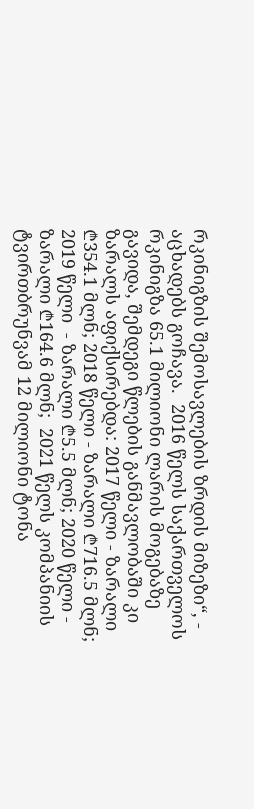რკინიგზის შემოსავლების ზრდის მიზეზი“, - აცხადებს გოჩავა.  2016 წელს საქართველოს რკინიგზა 65.1 მილიონი ლარის მოგებაზე გავიდა, შემდეგი წლების განმავლობაში კი ზარალს აფიქსირებდა: 2017 წელი - ზარალი ₾354.1 მლნ; 2018 წელი - ზარალი ₾716.5 მლნ; 2019 წელი  - ზარალი ₾5.5 მლნ; 2020 წელი - ზარალი ₾164.6 მლნ;  2021 წელს კომპანიის ტვირთბრუნვამ 12 მილიონი ტონა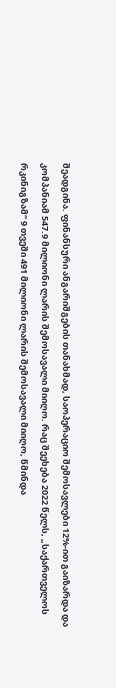შეადგინა. ფინანსური ანგარიშგების თანახმად, საოპერაციო შემოსავლები 12%-ით გაიზარდა და კომპანიამ 547.9 მილიონი ლარის შემოსავალი მიიღო. რაც შეეხება 2022 წელს, „საქართველოს რკინიგზამ“ 9 თვეში 491 მილიონი ლარის შემოსავალი მიიღო, წმინდა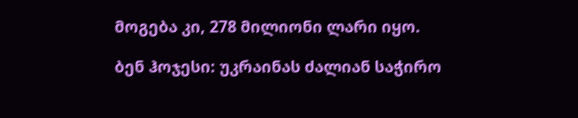მოგება კი, 278 მილიონი ლარი იყო.

ბენ ჰოჯესი: უკრაინას ძალიან საჭირო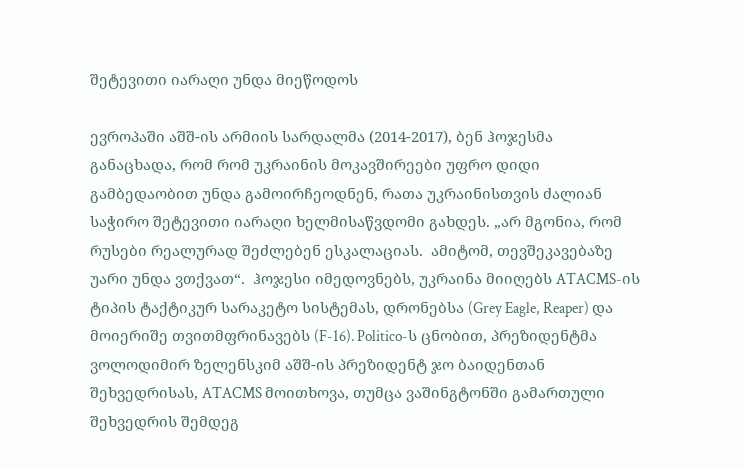შეტევითი იარაღი უნდა მიეწოდოს

ევროპაში აშშ-ის არმიის სარდალმა (2014-2017), ბენ ჰოჯესმა განაცხადა, რომ რომ უკრაინის მოკავშირეები უფრო დიდი გამბედაობით უნდა გამოირჩეოდნენ, რათა უკრაინისთვის ძალიან საჭირო შეტევითი იარაღი ხელმისაწვდომი გახდეს. „არ მგონია, რომ რუსები რეალურად შეძლებენ ესკალაციას.  ამიტომ, თევშეკავებაზე უარი უნდა ვთქვათ“.  ჰოჯესი იმედოვნებს, უკრაინა მიიღებს ATACMS-ის ტიპის ტაქტიკურ სარაკეტო სისტემას, დრონებსა (Grey Eagle, Reaper) და მოიერიშე თვითმფრინავებს (F-16). Politico-ს ცნობით, პრეზიდენტმა ვოლოდიმირ ზელენსკიმ აშშ-ის პრეზიდენტ ჯო ბაიდენთან შეხვედრისას, ATACMS მოითხოვა, თუმცა ვაშინგტონში გამართული შეხვედრის შემდეგ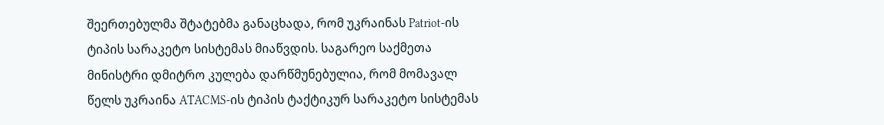შეერთებულმა შტატებმა განაცხადა, რომ უკრაინას Patriot-ის ტიპის სარაკეტო სისტემას მიაწვდის. საგარეო საქმეთა მინისტრი დმიტრო კულება დარწმუნებულია, რომ მომავალ წელს უკრაინა ATACMS-ის ტიპის ტაქტიკურ სარაკეტო სისტემას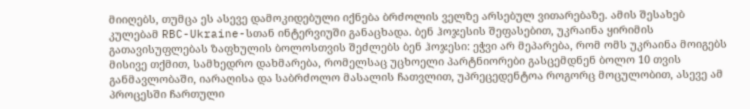მიიღებს, თუმცა ეს ასევე დამოკიდებული იქნება ბრძოლის ველზე არსებულ ვითარებაზე. ამის შესახებ კულებამ RBC-Ukraine-სთან ინტერვიუში განაცხადა. ბენ ჰოჯესის შეფასებით, უკრაინა ყირიმის გათავისუფლებას ზაფხულის ბოლოსთვის შეძლებს ბენ ჰოჯესი: ეჭვი არ მეპარება, რომ ომს უკრაინა მოიგებს მისივე თქმით, სამხედრო დახმარება, რომელსაც უცხოელი პარტნიორები გასცემდნენ ბოლო 10 თვის განმავლობაში, იარაღისა და საბრძოლო მასალის ჩათვლით, უპრეცედენტოა როგორც მოცულობით, ასევე ამ პროცესში ჩართული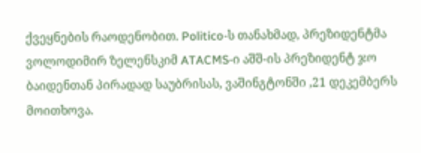ქვეყნების რაოდენობით. Politico-ს თანახმად, პრეზიდენტმა ვოლოდიმირ ზელენსკიმ ATACMS-ი აშშ-ის პრეზიდენტ ჯო ბაიდენთან პირადად საუბრისას, ვაშინგტონში ,21 დეკემბერს მოითხოვა.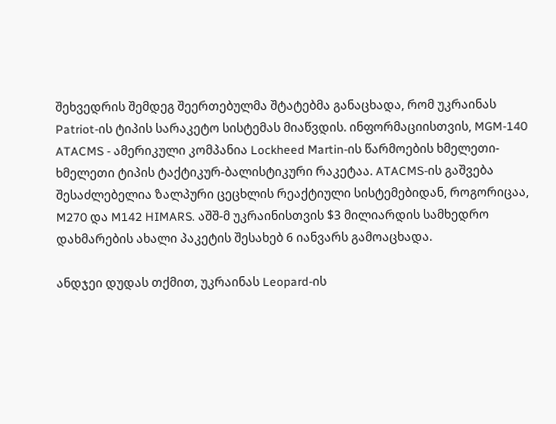შეხვედრის შემდეგ შეერთებულმა შტატებმა განაცხადა, რომ უკრაინას Patriot-ის ტიპის სარაკეტო სისტემას მიაწვდის. ინფორმაციისთვის, MGM-140 ATACMS - ამერიკული კომპანია Lockheed Martin-ის წარმოების ხმელეთი-ხმელეთი ტიპის ტაქტიკურ-ბალისტიკური რაკეტაა. ATACMS-ის გაშვება შესაძლებელია ზალპური ცეცხლის რეაქტიული სისტემებიდან, როგორიცაა, M270 და M142 HIMARS. აშშ-მ უკრაინისთვის $3 მილიარდის სამხედრო დახმარების ახალი პაკეტის შესახებ 6 იანვარს გამოაცხადა.

ანდჯეი დუდას თქმით, უკრაინას Leopard-ის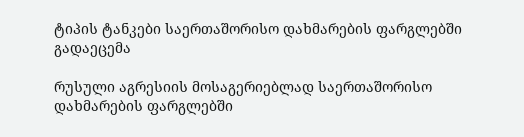ტიპის ტანკები საერთაშორისო დახმარების ფარგლებში გადაეცემა

რუსული აგრესიის მოსაგერიებლად საერთაშორისო დახმარების ფარგლებში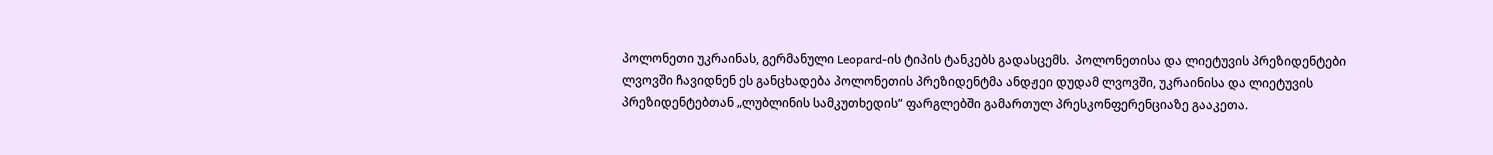პოლონეთი უკრაინას, გერმანული Leopard-ის ტიპის ტანკებს გადასცემს.  პოლონეთისა და ლიეტუვის პრეზიდენტები ლვოვში ჩავიდნენ ეს განცხადება პოლონეთის პრეზიდენტმა ანდჟეი დუდამ ლვოვში, უკრაინისა და ლიეტუვის პრეზიდენტებთან „ლუბლინის სამკუთხედის“ ფარგლებში გამართულ პრესკონფერენციაზე გააკეთა.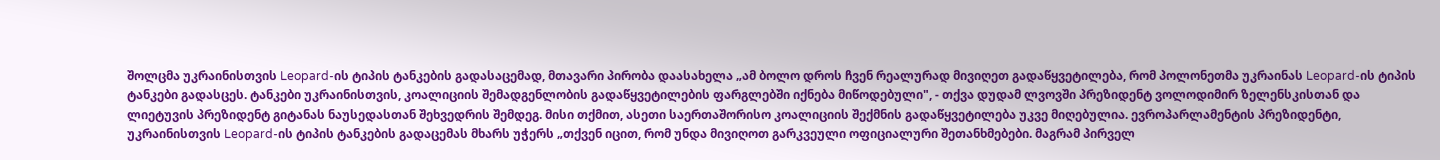შოლცმა უკრაინისთვის Leopard-ის ტიპის ტანკების გადასაცემად, მთავარი პირობა დაასახელა „ამ ბოლო დროს ჩვენ რეალურად მივიღეთ გადაწყვეტილება, რომ პოლონეთმა უკრაინას Leopard-ის ტიპის ტანკები გადასცეს. ტანკები უკრაინისთვის, კოალიციის შემადგენლობის გადაწყვეტილების ფარგლებში იქნება მიწოდებული", - თქვა დუდამ ლვოვში პრეზიდენტ ვოლოდიმირ ზელენსკისთან და ლიეტუვის პრეზიდენტ გიტანას ნაუსედასთან შეხვედრის შემდეგ. მისი თქმით, ასეთი საერთაშორისო კოალიციის შექმნის გადაწყვეტილება უკვე მიღებულია. ევროპარლამენტის პრეზიდენტი, უკრაინისთვის Leopard-ის ტიპის ტანკების გადაცემას მხარს უჭერს „თქვენ იცით, რომ უნდა მივიღოთ გარკვეული ოფიციალური შეთანხმებები. მაგრამ პირველ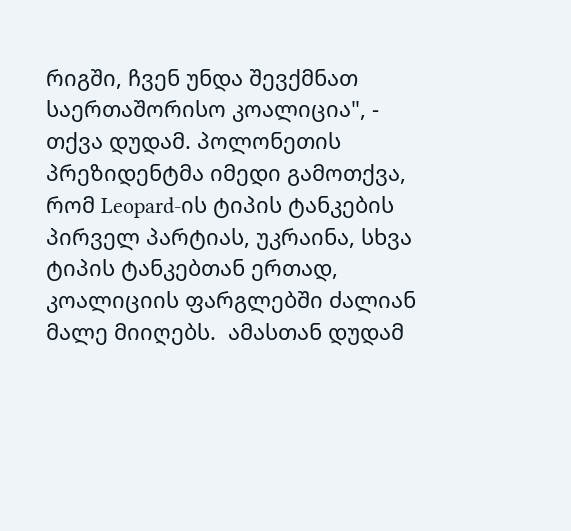რიგში, ჩვენ უნდა შევქმნათ საერთაშორისო კოალიცია", - თქვა დუდამ. პოლონეთის პრეზიდენტმა იმედი გამოთქვა, რომ Leopard-ის ტიპის ტანკების პირველ პარტიას, უკრაინა, სხვა ტიპის ტანკებთან ერთად, კოალიციის ფარგლებში ძალიან მალე მიიღებს.  ამასთან დუდამ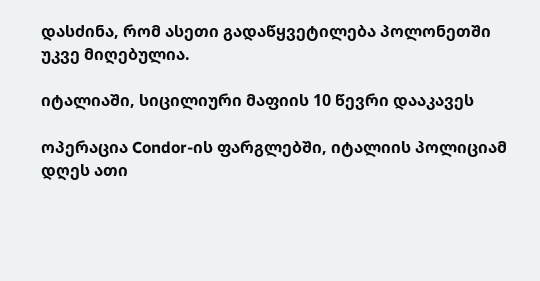დასძინა, რომ ასეთი გადაწყვეტილება პოლონეთში უკვე მიღებულია.

იტალიაში, სიცილიური მაფიის 10 წევრი დააკავეს

ოპერაცია Condor-ის ფარგლებში, იტალიის პოლიციამ დღეს ათი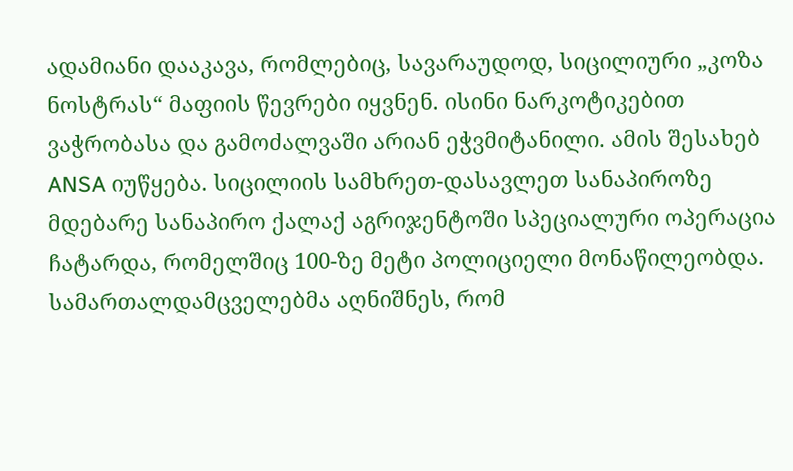ადამიანი დააკავა, რომლებიც, სავარაუდოდ, სიცილიური „კოზა ნოსტრას“ მაფიის წევრები იყვნენ. ისინი ნარკოტიკებით ვაჭრობასა და გამოძალვაში არიან ეჭვმიტანილი. ამის შესახებ ANSA იუწყება. სიცილიის სამხრეთ-დასავლეთ სანაპიროზე მდებარე სანაპირო ქალაქ აგრიჯენტოში სპეციალური ოპერაცია ჩატარდა, რომელშიც 100-ზე მეტი პოლიციელი მონაწილეობდა.  სამართალდამცველებმა აღნიშნეს, რომ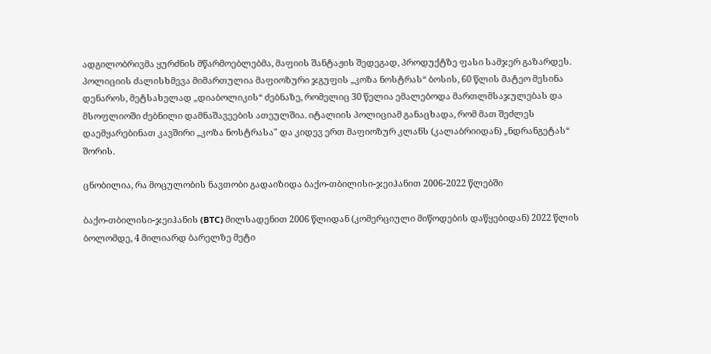ადგილობრივმა ყურძნის მწარმოებლებმა, მაფიის შანტაჟის შედეგად, პროდუქტზე ფასი სამჯერ გაზარდეს.  პოლიციის ძალისხმევა მიმართულია მაფიოზური ჯგუფის „კოზა ნოსტრას“ ბოსის, 60 წლის მატეო მესინა დენაროს, მეტსახელად „დიაბოლიკის“ ძებნაზე, რომელიც 30 წელია ემალებოდა მართლმსაჯულებას და მსოფლიოში ძებნილი დამნაშავეების ათეულშია. იტალიის პოლიციამ განაცხადა, რომ მათ შეძლეს დაემყარებინათ კავშირი „კოზა ნოსტრასა" და კიდევ ერთ მაფიოზურ კლანს (კალაბრიიდან) „ნდრანგეტას“ შორის.

ცნობილია, რა მოცულობის ნავთობი გადაიზიდა ბაქო-თბილისი-ჯეიჰანით 2006-2022 წლებში

ბაქო-თბილისი-ჯეიჰანის (BTC) მილსადენით 2006 წლიდან (კომერციული მიწოდების დაწყებიდან) 2022 წლის ბოლომდე, 4 მილიარდ ბარელზე მეტი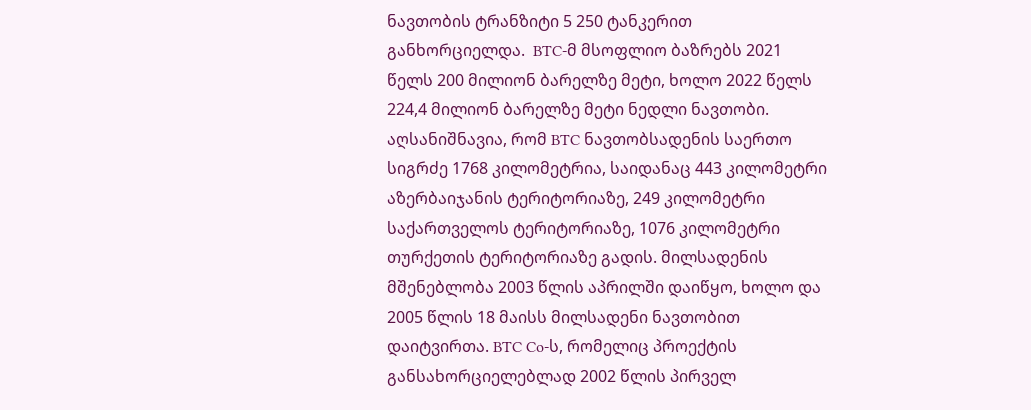ნავთობის ტრანზიტი 5 250 ტანკერით განხორციელდა.  BTC-მ მსოფლიო ბაზრებს 2021 წელს 200 მილიონ ბარელზე მეტი, ხოლო 2022 წელს 224,4 მილიონ ბარელზე მეტი ნედლი ნავთობი. აღსანიშნავია, რომ BTC ნავთობსადენის საერთო სიგრძე 1768 კილომეტრია, საიდანაც 443 კილომეტრი აზერბაიჯანის ტერიტორიაზე, 249 კილომეტრი საქართველოს ტერიტორიაზე, 1076 კილომეტრი თურქეთის ტერიტორიაზე გადის. მილსადენის მშენებლობა 2003 წლის აპრილში დაიწყო, ხოლო და 2005 წლის 18 მაისს მილსადენი ნავთობით დაიტვირთა. BTC Co-ს, რომელიც პროექტის განსახორციელებლად 2002 წლის პირველ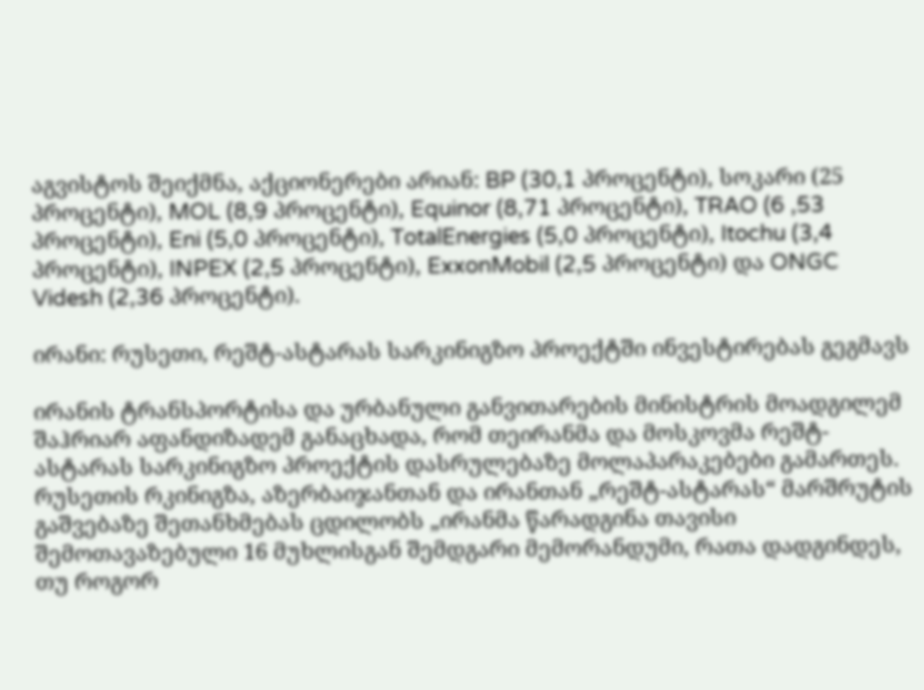აგვისტოს შეიქმნა, აქციონერები არიან: BP (30,1 პროცენტი), სოკარი (25 პროცენტი), MOL (8,9 პროცენტი), Equinor (8,71 პროცენტი), TRAO (6 ,53 პროცენტი), Eni (5,0 პროცენტი), TotalEnergies (5,0 პროცენტი), Itochu (3,4 პროცენტი), INPEX (2,5 პროცენტი), ExxonMobil (2,5 პროცენტი) და ONGC Videsh (2,36 პროცენტი).

ირანი: რუსეთი, რეშტ-ასტარას სარკინიგზო პროექტში ინვესტირებას გეგმავს

ირანის ტრანსპორტისა და ურბანული განვითარების მინისტრის მოადგილემ შაჰრიარ აფანდიზადემ განაცხადა, რომ თეირანმა და მოსკოვმა რეშტ-ასტარას სარკინიგზო პროექტის დასრულებაზე მოლაპარაკებები გამართეს.  რუსეთის რკინიგზა, აზერბაიჯანთან და ირანთან „რეშტ-ასტარას“ მარშრუტის გაშვებაზე შეთანხმებას ცდილობს „ირანმა წარადგინა თავისი შემოთავაზებული 16 მუხლისგან შემდგარი მემორანდუმი, რათა დადგინდეს, თუ როგორ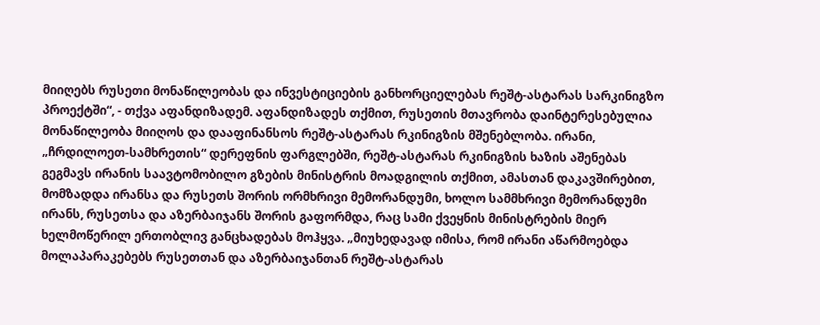მიიღებს რუსეთი მონაწილეობას და ინვესტიციების განხორციელებას რეშტ-ასტარას სარკინიგზო პროექტში“, - თქვა აფანდიზადემ. აფანდიზადეს თქმით, რუსეთის მთავრობა დაინტერესებულია მონაწილეობა მიიღოს და დააფინანსოს რეშტ-ასტარას რკინიგზის მშენებლობა. ირანი, „ჩრდილოეთ-სამხრეთის“ დერეფნის ფარგლებში, რეშტ-ასტარას რკინიგზის ხაზის აშენებას გეგმავს ირანის საავტომობილო გზების მინისტრის მოადგილის თქმით, ამასთან დაკავშირებით, მომზადდა ირანსა და რუსეთს შორის ორმხრივი მემორანდუმი, ხოლო სამმხრივი მემორანდუმი ირანს, რუსეთსა და აზერბაიჯანს შორის გაფორმდა, რაც სამი ქვეყნის მინისტრების მიერ ხელმოწერილ ერთობლივ განცხადებას მოჰყვა. „მიუხედავად იმისა, რომ ირანი აწარმოებდა მოლაპარაკებებს რუსეთთან და აზერბაიჯანთან რეშტ-ასტარას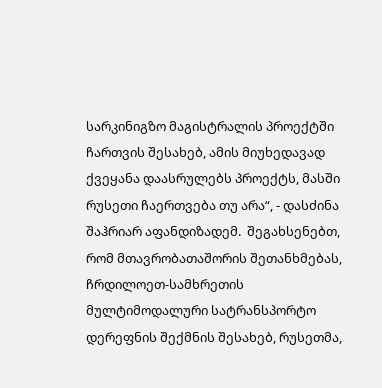სარკინიგზო მაგისტრალის პროექტში ჩართვის შესახებ, ამის მიუხედავად ქვეყანა დაასრულებს პროექტს, მასში რუსეთი ჩაერთვება თუ არა“, - დასძინა შაჰრიარ აფანდიზადემ.  შეგახსენებთ, რომ მთავრობათაშორის შეთანხმებას, ჩრდილოეთ-სამხრეთის მულტიმოდალური სატრანსპორტო დერეფნის შექმნის შესახებ, რუსეთმა,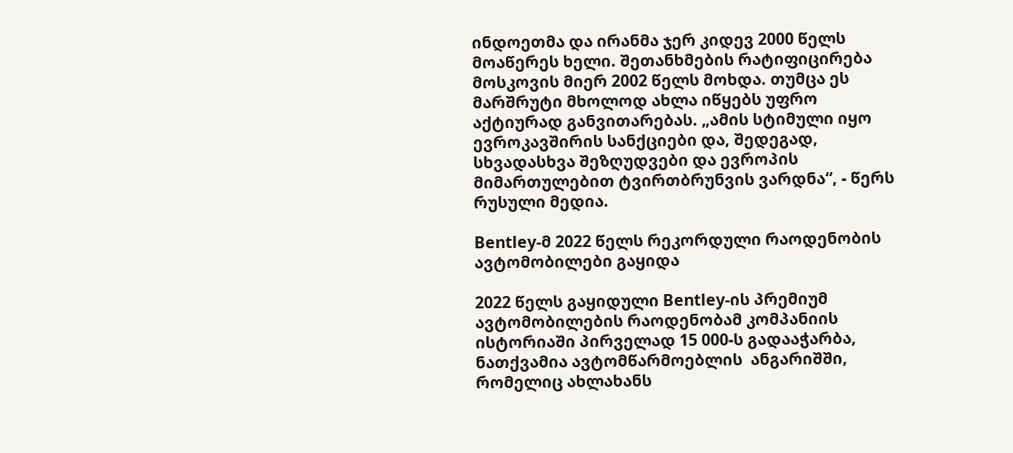ინდოეთმა და ირანმა ჯერ კიდევ 2000 წელს მოაწერეს ხელი. შეთანხმების რატიფიცირება მოსკოვის მიერ 2002 წელს მოხდა. თუმცა ეს მარშრუტი მხოლოდ ახლა იწყებს უფრო აქტიურად განვითარებას. „ამის სტიმული იყო ევროკავშირის სანქციები და, შედეგად, სხვადასხვა შეზღუდვები და ევროპის მიმართულებით ტვირთბრუნვის ვარდნა“, - წერს რუსული მედია.

Bentley-მ 2022 წელს რეკორდული რაოდენობის ავტომობილები გაყიდა

2022 წელს გაყიდული Bentley-ის პრემიუმ ავტომობილების რაოდენობამ კომპანიის ისტორიაში პირველად 15 000-ს გადააჭარბა, ნათქვამია ავტომწარმოებლის  ანგარიშში, რომელიც ახლახანს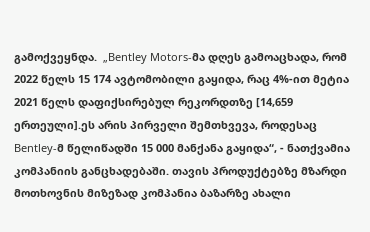გამოქვეყნდა.  „Bentley Motors-მა დღეს გამოაცხადა, რომ 2022 წელს 15 174 ავტომობილი გაყიდა, რაც 4%-ით მეტია 2021 წელს დაფიქსირებულ რეკორდთზე [14,659 ერთეული].ეს არის პირველი შემთხვევა, როდესაც Bentley-მ წელიწადში 15 000 მანქანა გაყიდა“, - ნათქვამია კომპანიის განცხადებაში. თავის პროდუქტებზე მზარდი მოთხოვნის მიზეზად კომპანია ბაზარზე ახალი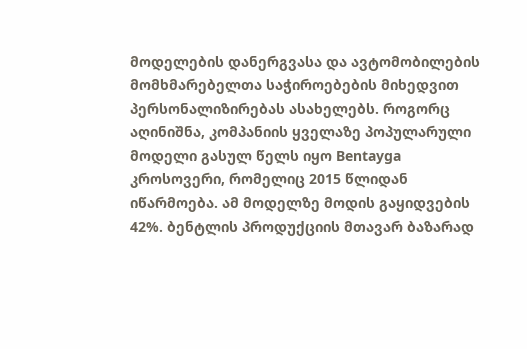მოდელების დანერგვასა და ავტომობილების მომხმარებელთა საჭიროებების მიხედვით პერსონალიზირებას ასახელებს. როგორც აღინიშნა, კომპანიის ყველაზე პოპულარული მოდელი გასულ წელს იყო Bentayga კროსოვერი, რომელიც 2015 წლიდან იწარმოება. ამ მოდელზე მოდის გაყიდვების 42%. ბენტლის პროდუქციის მთავარ ბაზარად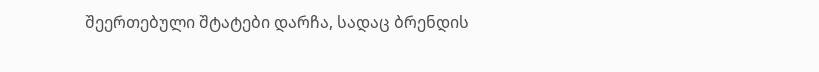შეერთებული შტატები დარჩა, სადაც ბრენდის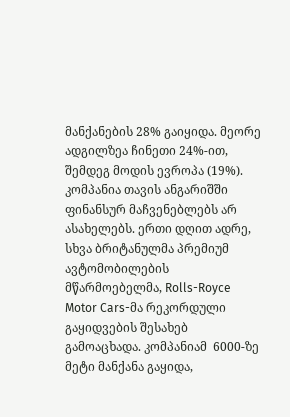მანქანების 28% გაიყიდა. მეორე ადგილზეა ჩინეთი 24%-ით, შემდეგ მოდის ევროპა (19%). კომპანია თავის ანგარიშში ფინანსურ მაჩვენებლებს არ ასახელებს. ერთი დღით ადრე, სხვა ბრიტანულმა პრემიუმ ავტომობილების მწარმოებელმა, Rolls-Royce Motor Cars-მა რეკორდული გაყიდვების შესახებ გამოაცხადა. კომპანიამ  6000-ზე მეტი მანქანა გაყიდა,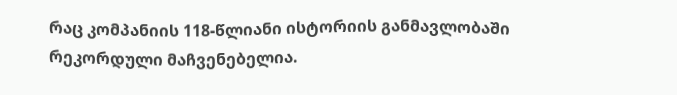რაც კომპანიის 118-წლიანი ისტორიის განმავლობაში რეკორდული მაჩვენებელია.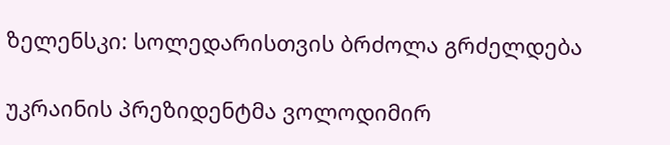ზელენსკი: სოლედარისთვის ბრძოლა გრძელდება

უკრაინის პრეზიდენტმა ვოლოდიმირ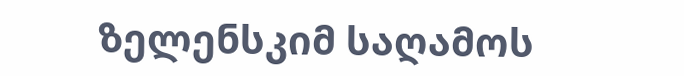ზელენსკიმ საღამოს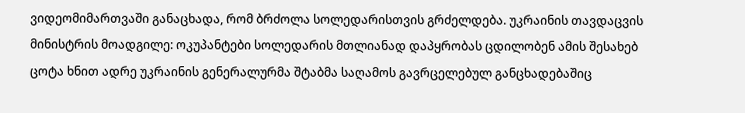ვიდეომიმართვაში განაცხადა, რომ ბრძოლა სოლედარისთვის გრძელდება. უკრაინის თავდაცვის მინისტრის მოადგილე: ოკუპანტები სოლედარის მთლიანად დაპყრობას ცდილობენ ამის შესახებ ცოტა ხნით ადრე უკრაინის გენერალურმა შტაბმა საღამოს გავრცელებულ განცხადებაშიც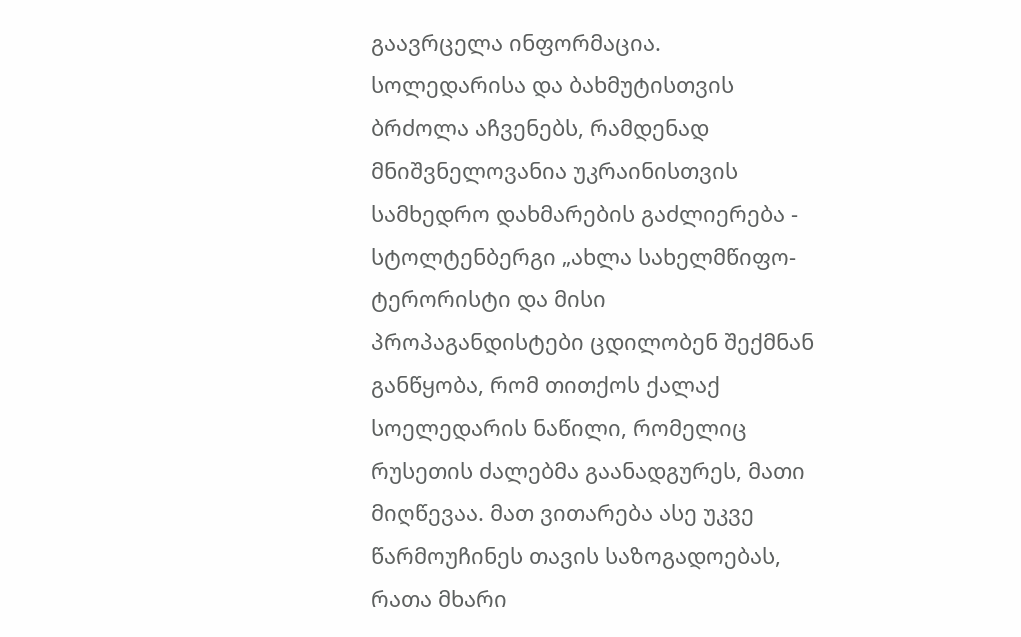გაავრცელა ინფორმაცია. სოლედარისა და ბახმუტისთვის ბრძოლა აჩვენებს, რამდენად მნიშვნელოვანია უკრაინისთვის სამხედრო დახმარების გაძლიერება - სტოლტენბერგი „ახლა სახელმწიფო-ტერორისტი და მისი პროპაგანდისტები ცდილობენ შექმნან განწყობა, რომ თითქოს ქალაქ სოელედარის ნაწილი, რომელიც რუსეთის ძალებმა გაანადგურეს, მათი მიღწევაა. მათ ვითარება ასე უკვე წარმოუჩინეს თავის საზოგადოებას, რათა მხარი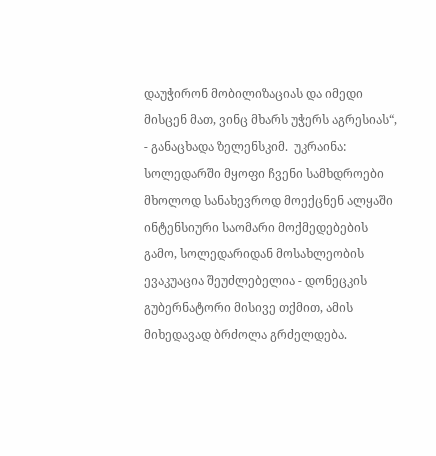დაუჭირონ მობილიზაციას და იმედი მისცენ მათ, ვინც მხარს უჭერს აგრესიას“, - განაცხადა ზელენსკიმ.  უკრაინა: სოლედარში მყოფი ჩვენი სამხდროები მხოლოდ სანახევროდ მოექცნენ ალყაში ინტენსიური საომარი მოქმედებების გამო, სოლედარიდან მოსახლეობის ევაკუაცია შეუძლებელია - დონეცკის გუბერნატორი მისივე თქმით, ამის მიხედავად ბრძოლა გრძელდება.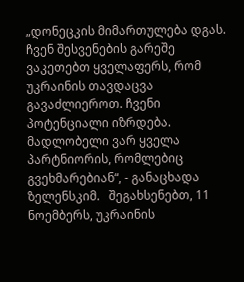„დონეცკის მიმართულება დგას. ჩვენ შესვენების გარეშე ვაკეთებთ ყველაფერს, რომ უკრაინის თავდაცვა გავაძლიეროთ. ჩვენი პოტენციალი იზრდება. მადლობელი ვარ ყველა პარტნიორის, რომლებიც გვეხმარებიან“, - განაცხადა ზელენსკიმ.   შეგახსენებთ, 11 ნოემბერს, უკრაინის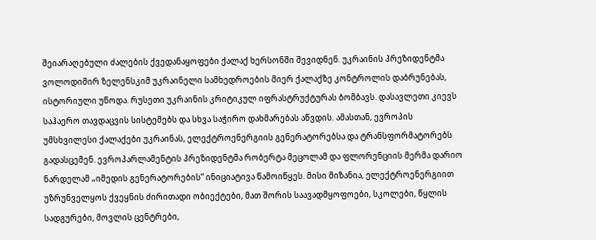შეიარაღებული ძალების ქვედანაყოფები ქალაქ ხერსონში შევიდნენ. უკრაინის პრეზიდენტმა ვოლოდიმირ ზელენსკიმ უკრაინელი სამხედროების მიერ ქალაქზე კონტროლის დაბრუნებას, ისტორიული უწოდა. რუსეთი უკრაინის კრიტიკულ იფრასტრუქტურას ბომბავს. დასავლეთი კიევს საჰაერო თავდაცვის სისტემებს და სხვა საჭირო დახმარებას აწვდის. ამასთან, ევროპის უმსხვილესი ქალაქები უკრაინას, ელექტროენერგიის გენერატორებსა და ტრანსფორმატორებს გადასცემენ. ევროპარლამენტის პრეზიდენტმა რობერტა მეცოლამ და ფლორენციის მერმა დარიო ნარდელამ „იმედის გენერატორების“ ინიციატივა წამოიწყეს. მისი მიზანია, ელექტროენერგიით უზრუნველყოს ქვეყნის ძირითადი ობიექტები, მათ შორის საავადმყოფოები, სკოლები, წყლის სადგურები, მოვლის ცენტრები,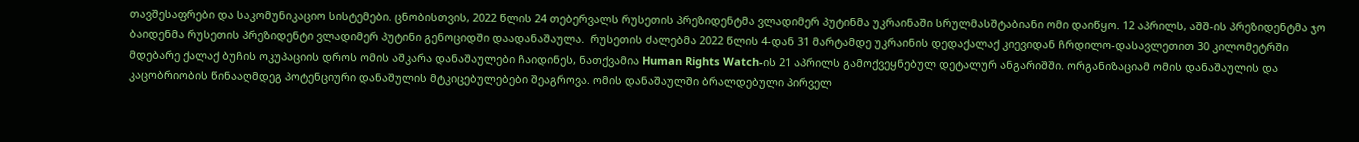თავშესაფრები და საკომუნიკაციო სისტემები. ცნობისთვის, 2022 წლის 24 თებერვალს რუსეთის პრეზიდენტმა ვლადიმერ პუტინმა უკრაინაში სრულმასშტაბიანი ომი დაიწყო. 12 აპრილს, აშშ-ის პრეზიდენტმა ჯო ბაიდენმა რუსეთის პრეზიდენტი ვლადიმერ პუტინი გენოციდში დაადანაშაულა.  რუსეთის ძალებმა 2022 წლის 4-დან 31 მარტამდე უკრაინის დედაქალაქ კიევიდან ჩრდილო-დასავლეთით 30 კილომეტრში მდებარე ქალაქ ბუჩის ოკუპაციის დროს ომის აშკარა დანაშაულები ჩაიდინეს, ნათქვამია Human Rights Watch-ის 21 აპრილს გამოქვეყნებულ დეტალურ ანგარიშში. ორგანიზაციამ ომის დანაშაულის და კაცობრიობის წინააღმდეგ პოტენციური დანაშულის მტკიცებულებები შეაგროვა. ომის დანაშაულში ბრალდებული პირველ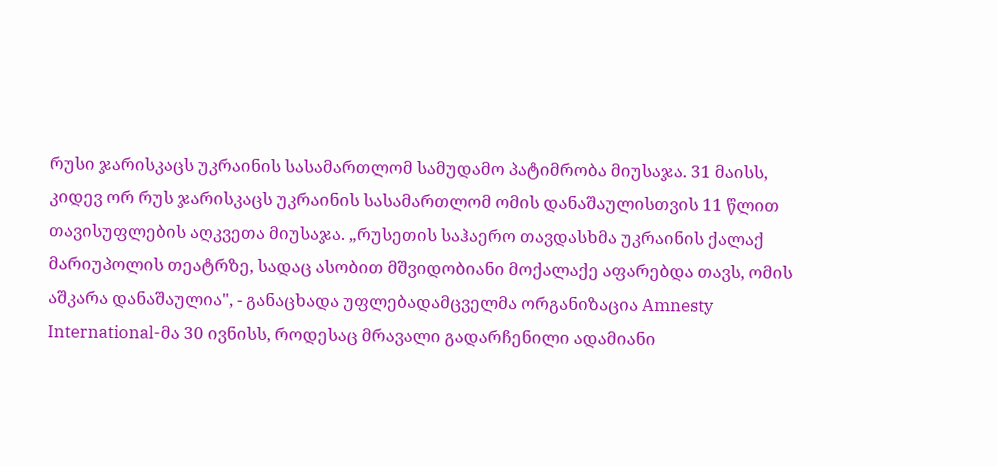რუსი ჯარისკაცს უკრაინის სასამართლომ სამუდამო პატიმრობა მიუსაჯა. 31 მაისს, კიდევ ორ რუს ჯარისკაცს უკრაინის სასამართლომ ომის დანაშაულისთვის 11 წლით თავისუფლების აღკვეთა მიუსაჯა. „რუსეთის საჰაერო თავდასხმა უკრაინის ქალაქ მარიუპოლის თეატრზე, სადაც ასობით მშვიდობიანი მოქალაქე აფარებდა თავს, ომის აშკარა დანაშაულია", - განაცხადა უფლებადამცველმა ორგანიზაცია Amnesty International-მა 30 ივნისს, როდესაც მრავალი გადარჩენილი ადამიანი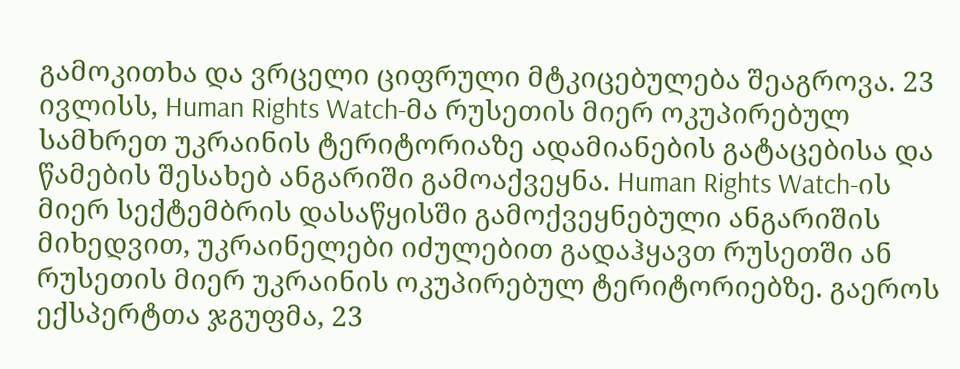გამოკითხა და ვრცელი ციფრული მტკიცებულება შეაგროვა. 23 ივლისს, Human Rights Watch-მა რუსეთის მიერ ოკუპირებულ სამხრეთ უკრაინის ტერიტორიაზე ადამიანების გატაცებისა და წამების შესახებ ანგარიში გამოაქვეყნა. Human Rights Watch-ის მიერ სექტემბრის დასაწყისში გამოქვეყნებული ანგარიშის მიხედვით, უკრაინელები იძულებით გადაჰყავთ რუსეთში ან რუსეთის მიერ უკრაინის ოკუპირებულ ტერიტორიებზე. გაეროს ექსპერტთა ჯგუფმა, 23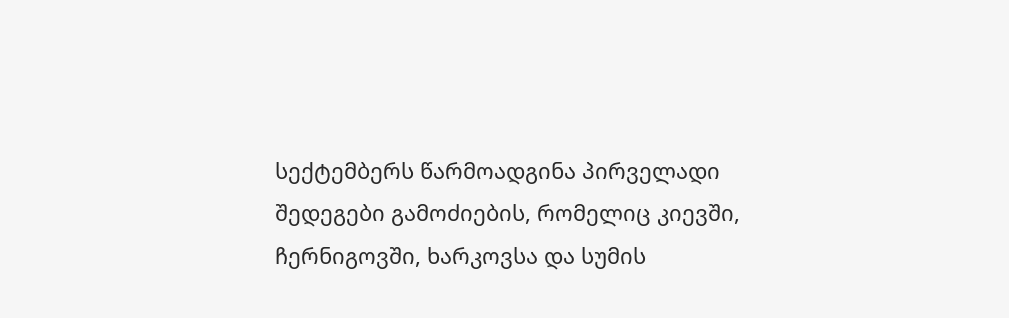სექტემბერს წარმოადგინა პირველადი შედეგები გამოძიების, რომელიც კიევში, ჩერნიგოვში, ხარკოვსა და სუმის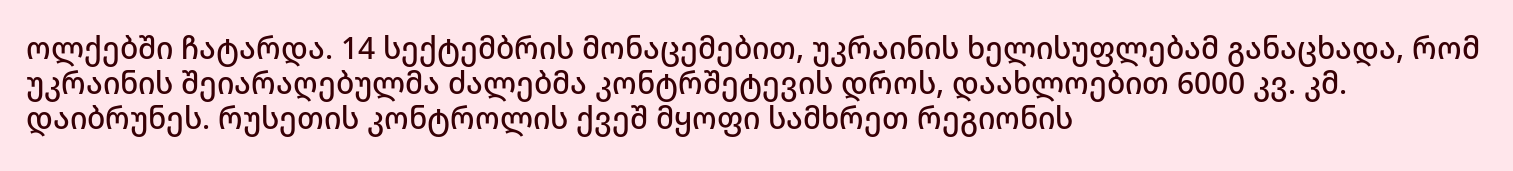ოლქებში ჩატარდა. 14 სექტემბრის მონაცემებით, უკრაინის ხელისუფლებამ განაცხადა, რომ უკრაინის შეიარაღებულმა ძალებმა კონტრშეტევის დროს, დაახლოებით 6000 კვ. კმ. დაიბრუნეს. რუსეთის კონტროლის ქვეშ მყოფი სამხრეთ რეგიონის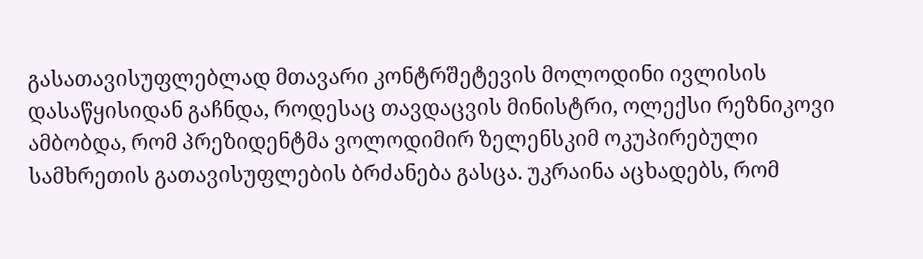გასათავისუფლებლად მთავარი კონტრშეტევის მოლოდინი ივლისის დასაწყისიდან გაჩნდა, როდესაც თავდაცვის მინისტრი, ოლექსი რეზნიკოვი ამბობდა, რომ პრეზიდენტმა ვოლოდიმირ ზელენსკიმ ოკუპირებული სამხრეთის გათავისუფლების ბრძანება გასცა. უკრაინა აცხადებს, რომ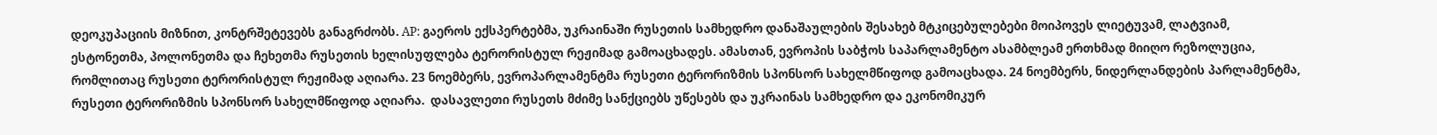დეოკუპაციის მიზნით, კონტრშეტევებს განაგრძობს. AP: გაეროს ექსპერტებმა, უკრაინაში რუსეთის სამხედრო დანაშაულების შესახებ მტკიცებულებები მოიპოვეს ლიეტუვამ, ლატვიამ, ესტონეთმა, პოლონეთმა და ჩეხეთმა რუსეთის ხელისუფლება ტერორისტულ რეჟიმად გამოაცხადეს. ამასთან, ევროპის საბჭოს საპარლამენტო ასამბლეამ ერთხმად მიიღო რეზოლუცია, რომლითაც რუსეთი ტერორისტულ რეჟიმად აღიარა. 23 ნოემბერს, ევროპარლამენტმა რუსეთი ტერორიზმის სპონსორ სახელმწიფოდ გამოაცხადა. 24 ნოემბერს, ნიდერლანდების პარლამენტმა, რუსეთი ტერორიზმის სპონსორ სახელმწიფოდ აღიარა.  დასავლეთი რუსეთს მძიმე სანქციებს უწესებს და უკრაინას სამხედრო და ეკონომიკურ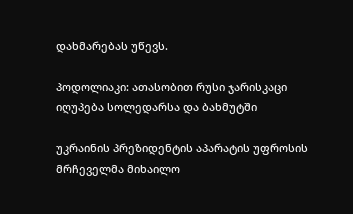დახმარებას უწევს.

პოდოლიაკი: ათასობით რუსი ჯარისკაცი იღუპება სოლედარსა და ბახმუტში

უკრაინის პრეზიდენტის აპარატის უფროსის მრჩეველმა მიხაილო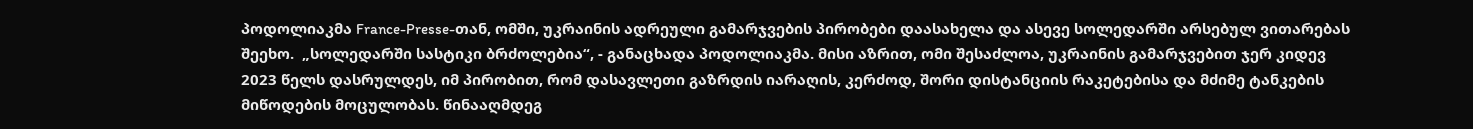პოდოლიაკმა France-Presse-თან, ომში, უკრაინის ადრეული გამარჯვების პირობები დაასახელა და ასევე სოლედარში არსებულ ვითარებას შეეხო.  „სოლედარში სასტიკი ბრძოლებია“, - განაცხადა პოდოლიაკმა. მისი აზრით, ომი შესაძლოა, უკრაინის გამარჯვებით ჯერ კიდევ 2023 წელს დასრულდეს, იმ პირობით, რომ დასავლეთი გაზრდის იარაღის, კერძოდ, შორი დისტანციის რაკეტებისა და მძიმე ტანკების მიწოდების მოცულობას. წინააღმდეგ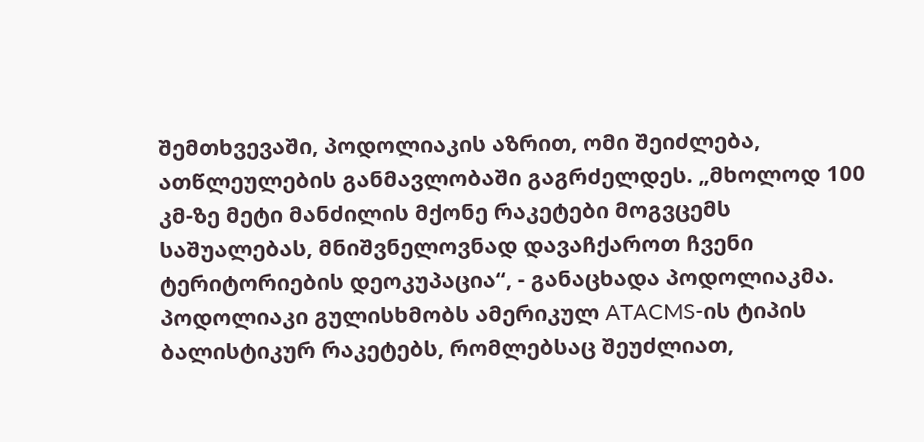შემთხვევაში, პოდოლიაკის აზრით, ომი შეიძლება, ათწლეულების განმავლობაში გაგრძელდეს. „მხოლოდ 100 კმ-ზე მეტი მანძილის მქონე რაკეტები მოგვცემს საშუალებას, მნიშვნელოვნად დავაჩქაროთ ჩვენი ტერიტორიების დეოკუპაცია“, - განაცხადა პოდოლიაკმა. პოდოლიაკი გულისხმობს ამერიკულ ATACMS-ის ტიპის ბალისტიკურ რაკეტებს, რომლებსაც შეუძლიათ,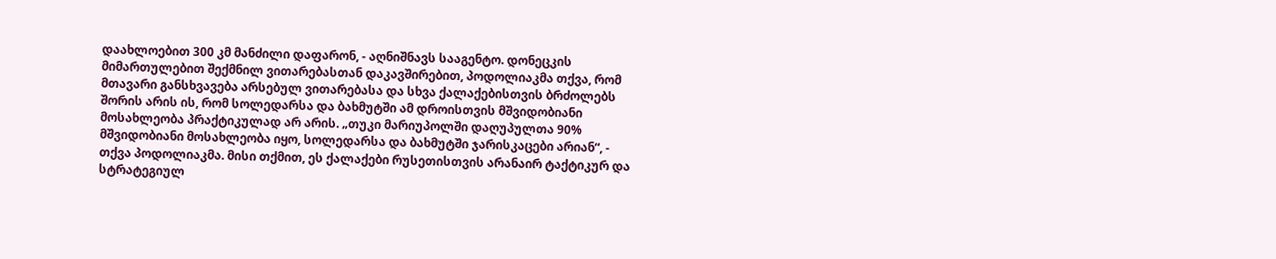დაახლოებით 300 კმ მანძილი დაფარონ, - აღნიშნავს სააგენტო. დონეცკის მიმართულებით შექმნილ ვითარებასთან დაკავშირებით, პოდოლიაკმა თქვა, რომ მთავარი განსხვავება არსებულ ვითარებასა და სხვა ქალაქებისთვის ბრძოლებს შორის არის ის, რომ სოლედარსა და ბახმუტში ამ დროისთვის მშვიდობიანი მოსახლეობა პრაქტიკულად არ არის. „თუკი მარიუპოლში დაღუპულთა 90% მშვიდობიანი მოსახლეობა იყო, სოლედარსა და ბახმუტში ჯარისკაცები არიან“, - თქვა პოდოლიაკმა. მისი თქმით, ეს ქალაქები რუსეთისთვის არანაირ ტაქტიკურ და სტრატეგიულ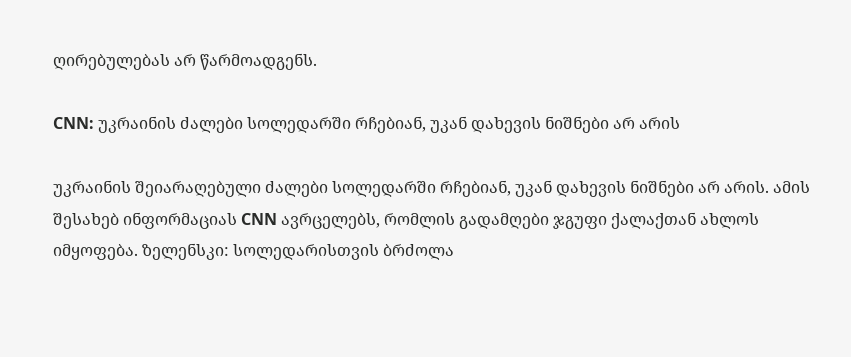ღირებულებას არ წარმოადგენს.

CNN: უკრაინის ძალები სოლედარში რჩებიან, უკან დახევის ნიშნები არ არის

უკრაინის შეიარაღებული ძალები სოლედარში რჩებიან, უკან დახევის ნიშნები არ არის. ამის შესახებ ინფორმაციას CNN ავრცელებს, რომლის გადამღები ჯგუფი ქალაქთან ახლოს იმყოფება. ზელენსკი: სოლედარისთვის ბრძოლა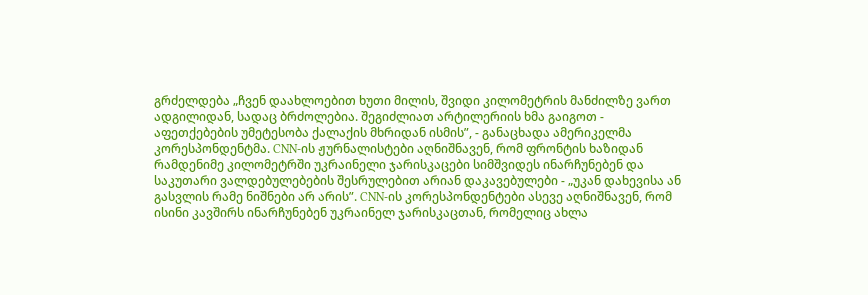გრძელდება „ჩვენ დაახლოებით ხუთი მილის, შვიდი კილომეტრის მანძილზე ვართ ადგილიდან, სადაც ბრძოლებია. შეგიძლიათ არტილერიის ხმა გაიგოთ - აფეთქებების უმეტესობა ქალაქის მხრიდან ისმის”, - განაცხადა ამერიკელმა კორესპონდენტმა. CNN-ის ჟურნალისტები აღნიშნავენ, რომ ფრონტის ხაზიდან რამდენიმე კილომეტრში უკრაინელი ჯარისკაცები სიმშვიდეს ინარჩუნებენ და საკუთარი ვალდებულებების შესრულებით არიან დაკავებულები - „უკან დახევისა ან გასვლის რამე ნიშნები არ არის”. CNN-ის კორესპონდენტები ასევე აღნიშნავენ, რომ ისინი კავშირს ინარჩუნებენ უკრაინელ ჯარისკაცთან, რომელიც ახლა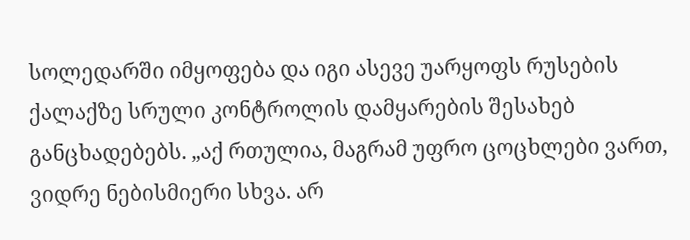სოლედარში იმყოფება და იგი ასევე უარყოფს რუსების ქალაქზე სრული კონტროლის დამყარების შესახებ განცხადებებს. „აქ რთულია, მაგრამ უფრო ცოცხლები ვართ, ვიდრე ნებისმიერი სხვა. არ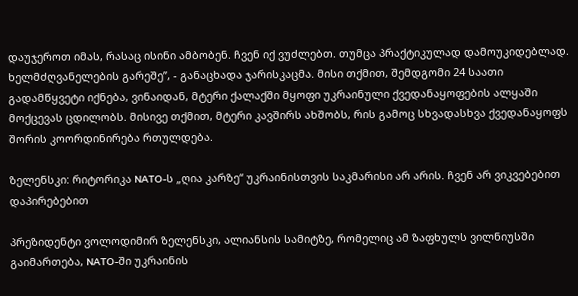დაუჯეროთ იმას, რასაც ისინი ამბობენ. ჩვენ იქ ვუძლებთ. თუმცა პრაქტიკულად დამოუკიდებლად. ხელმძღვანელების გარეშე”, - განაცხადა ჯარისკაცმა. მისი თქმით, შემდგომი 24 საათი გადამწყვეტი იქნება, ვინაიდან, მტერი ქალაქში მყოფი უკრაინული ქვედანაყოფების ალყაში მოქცევას ცდილობს. მისივე თქმით, მტერი კავშირს ახშობს, რის გამოც სხვადასხვა ქვედანაყოფს შორის კოორდინირება რთულდება.

ზელენსკი: რიტორიკა NATO-ს „ღია კარზე“ უკრაინისთვის საკმარისი არ არის. ჩვენ არ ვიკვებებით დაპირებებით

პრეზიდენტი ვოლოდიმირ ზელენსკი, ალიანსის სამიტზე, რომელიც ამ ზაფხულს ვილნიუსში გაიმართება, NATO-ში უკრაინის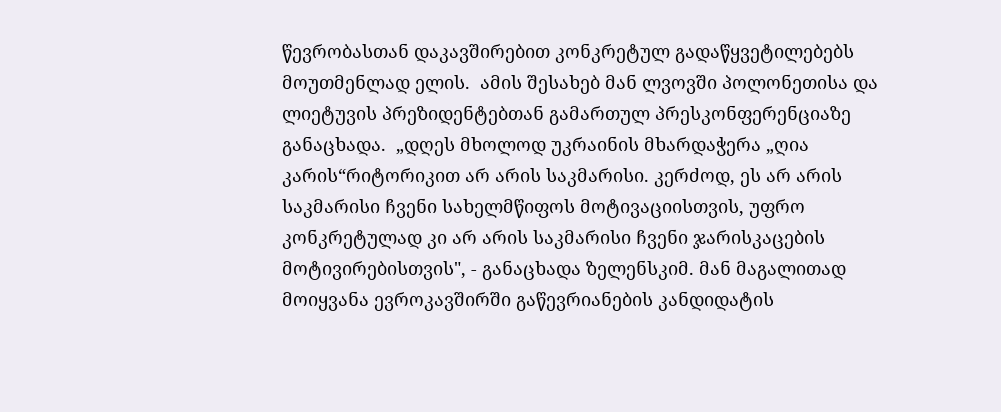წევრობასთან დაკავშირებით კონკრეტულ გადაწყვეტილებებს მოუთმენლად ელის.  ამის შესახებ მან ლვოვში პოლონეთისა და ლიეტუვის პრეზიდენტებთან გამართულ პრესკონფერენციაზე განაცხადა.  „დღეს მხოლოდ უკრაინის მხარდაჭერა „ღია კარის“რიტორიკით არ არის საკმარისი. კერძოდ, ეს არ არის საკმარისი ჩვენი სახელმწიფოს მოტივაციისთვის, უფრო კონკრეტულად კი არ არის საკმარისი ჩვენი ჯარისკაცების მოტივირებისთვის", - განაცხადა ზელენსკიმ. მან მაგალითად მოიყვანა ევროკავშირში გაწევრიანების კანდიდატის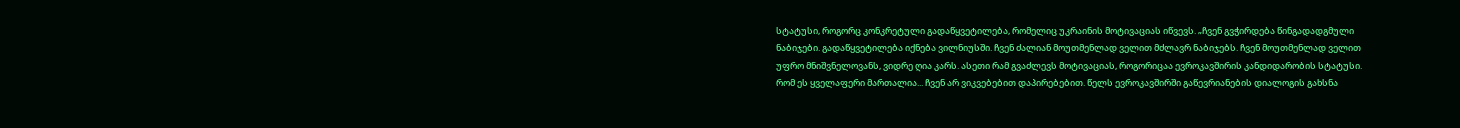სტატუსი, როგორც კონკრეტული გადაწყვეტილება, რომელიც უკრაინის მოტივაციას იწვევს. „ჩვენ გვჭირდება წინგადადგმული ნაბიჯები. გადაწყვეტილება იქნება ვილნიუსში. ჩვენ ძალიან მოუთმენლად ველით მძლავრ ნაბიჯებს. ჩვენ მოუთმენლად ველით უფრო მნიშვნელოვანს, ვიდრე ღია კარს. ასეთი რამ გვაძლევს მოტივაციას, როგორიცაა ევროკავშირის კანდიდარობის სტატუსი. რომ ეს ყველაფერი მართალია... ჩვენ არ ვიკვებებით დაპირებებით. წელს ევროკავშირში გაწევრიანების დიალოგის გახსნა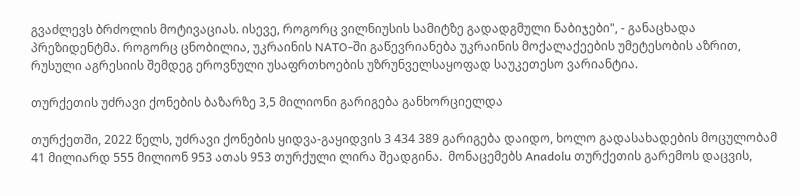გვაძლევს ბრძოლის მოტივაციას. ისევე, როგორც ვილნიუსის სამიტზე გადადგმული ნაბიჯები", - განაცხადა პრეზიდენტმა. როგორც ცნობილია, უკრაინის NATO-ში გაწევრიანება უკრაინის მოქალაქეების უმეტესობის აზრით, რუსული აგრესიის შემდეგ ეროვნული უსაფრთხოების უზრუნველსაყოფად საუკეთესო ვარიანტია.

თურქეთის უძრავი ქონების ბაზარზე 3,5 მილიონი გარიგება განხორციელდა

თურქეთში, 2022 წელს, უძრავი ქონების ყიდვა-გაყიდვის 3 434 389 გარიგება დაიდო, ხოლო გადასახადების მოცულობამ 41 მილიარდ 555 მილიონ 953 ათას 953 თურქული ლირა შეადგინა.  მონაცემებს Anadolu თურქეთის გარემოს დაცვის,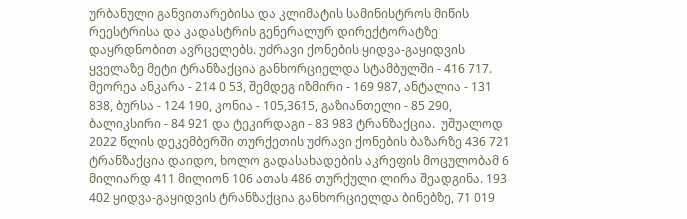ურბანული განვითარებისა და კლიმატის სამინისტროს მიწის რეესტრისა და კადასტრის გენერალურ დირექტორატზე დაყრდნობით ავრცელებს. უძრავი ქონების ყიდვა-გაყიდვის ყველაზე მეტი ტრანზაქცია განხორციელდა სტამბულში - 416 717. მეორეა ანკარა - 214 0 53, შემდეგ იზმირი - 169 987, ანტალია - 131 838, ბურსა - 124 190, კონია - 105,3615, გაზიანთელი - 85 290, ბალიკსირი - 84 921 და ტეკირდაგი - 83 983 ტრანზაქცია.  უშუალოდ 2022 წლის დეკემბერში თურქეთის უძრავი ქონების ბაზარზე 436 721 ტრანზაქცია დაიდო, ხოლო გადასახადების აკრეფის მოცულობამ 6 მილიარდ 411 მილიონ 106 ათას 486 თურქული ლირა შეადგინა. 193 402 ყიდვა-გაყიდვის ტრანზაქცია განხორციელდა ბინებზე, 71 019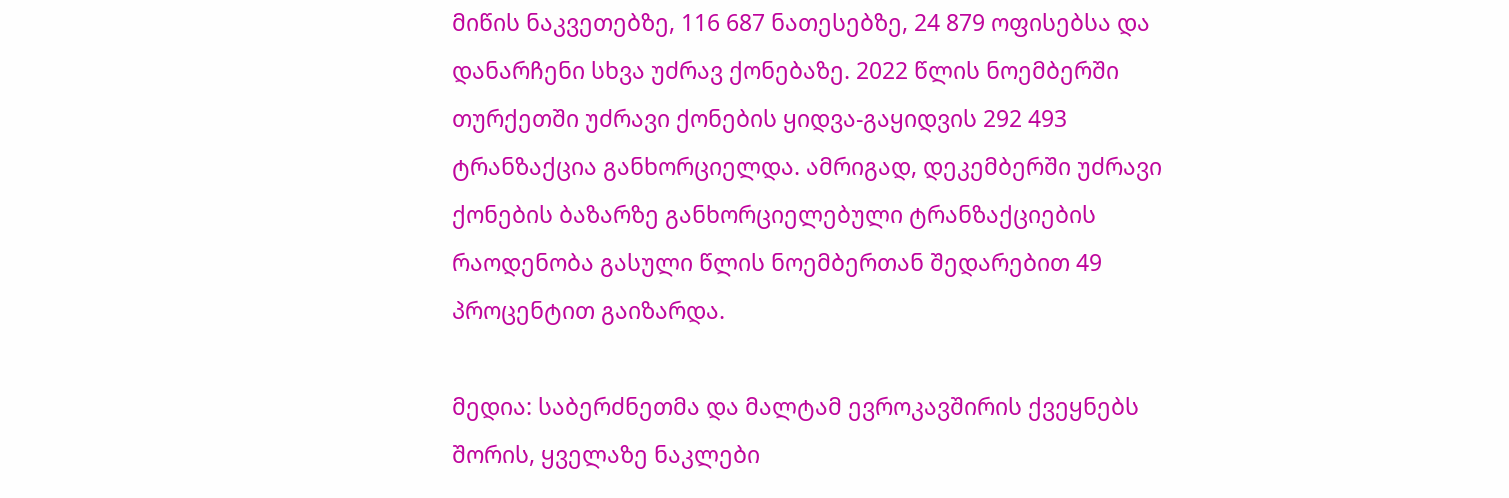მიწის ნაკვეთებზე, 116 687 ნათესებზე, 24 879 ოფისებსა და დანარჩენი სხვა უძრავ ქონებაზე. 2022 წლის ნოემბერში თურქეთში უძრავი ქონების ყიდვა-გაყიდვის 292 493 ტრანზაქცია განხორციელდა. ამრიგად, დეკემბერში უძრავი ქონების ბაზარზე განხორციელებული ტრანზაქციების რაოდენობა გასული წლის ნოემბერთან შედარებით 49 პროცენტით გაიზარდა.

მედია: საბერძნეთმა და მალტამ ევროკავშირის ქვეყნებს შორის, ყველაზე ნაკლები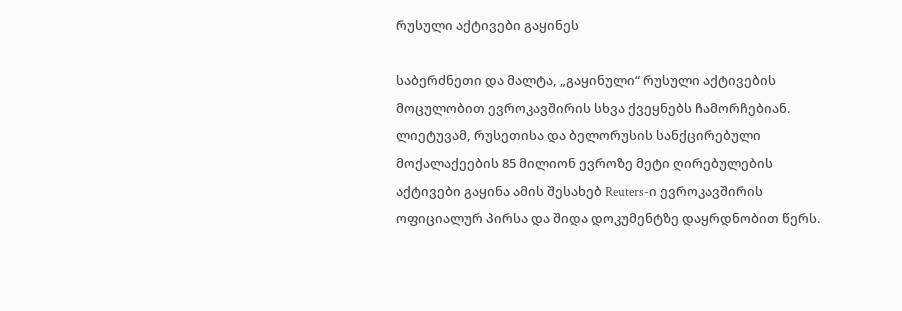რუსული აქტივები გაყინეს

საბერძნეთი და მალტა, „გაყინული“ რუსული აქტივების მოცულობით ევროკავშირის სხვა ქვეყნებს ჩამორჩებიან. ლიეტუვამ, რუსეთისა და ბელორუსის სანქცირებული მოქალაქეების 85 მილიონ ევროზე მეტი ღირებულების აქტივები გაყინა ამის შესახებ Reuters-ი ევროკავშირის ოფიციალურ პირსა და შიდა დოკუმენტზე დაყრდნობით წერს.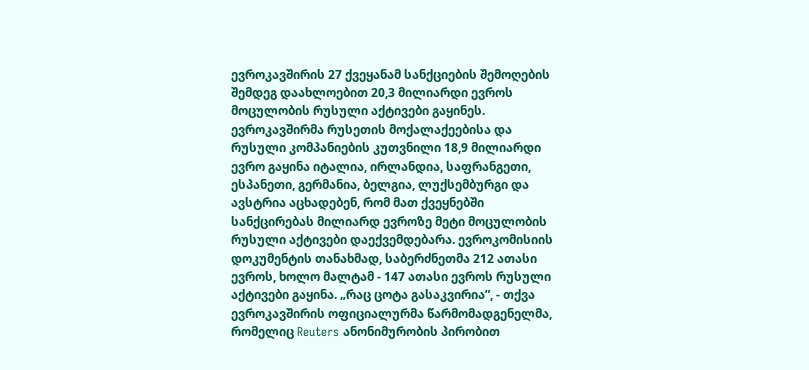ევროკავშირის 27 ქვეყანამ სანქციების შემოღების შემდეგ დაახლოებით 20,3 მილიარდი ევროს მოცულობის რუსული აქტივები გაყინეს. ევროკავშირმა რუსეთის მოქალაქეებისა და რუსული კომპანიების კუთვნილი 18,9 მილიარდი ევრო გაყინა იტალია, ირლანდია, საფრანგეთი, ესპანეთი, გერმანია, ბელგია, ლუქსემბურგი და ავსტრია აცხადებენ, რომ მათ ქვეყნებში სანქცირებას მილიარდ ევროზე მეტი მოცულობის რუსული აქტივები დაექვემდებარა. ევროკომისიის დოკუმენტის თანახმად, საბერძნეთმა 212 ათასი ევროს, ხოლო მალტამ - 147 ათასი ევროს რუსული აქტივები გაყინა. „რაც ცოტა გასაკვირია”, - თქვა ევროკავშირის ოფიციალურმა წარმომადგენელმა, რომელიც Reuters ანონიმურობის პირობით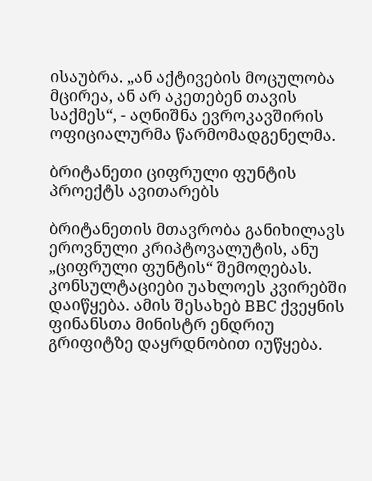ისაუბრა. „ან აქტივების მოცულობა მცირეა, ან არ აკეთებენ თავის საქმეს“, - აღნიშნა ევროკავშირის ოფიციალურმა წარმომადგენელმა.

ბრიტანეთი ციფრული ფუნტის პროექტს ავითარებს

ბრიტანეთის მთავრობა განიხილავს ეროვნული კრიპტოვალუტის, ანუ „ციფრული ფუნტის“ შემოღებას. კონსულტაციები უახლოეს კვირებში დაიწყება. ამის შესახებ BBC ქვეყნის ფინანსთა მინისტრ ენდრიუ გრიფიტზე დაყრდნობით იუწყება.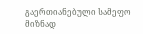გაერთიანებული სამეფო მიზნად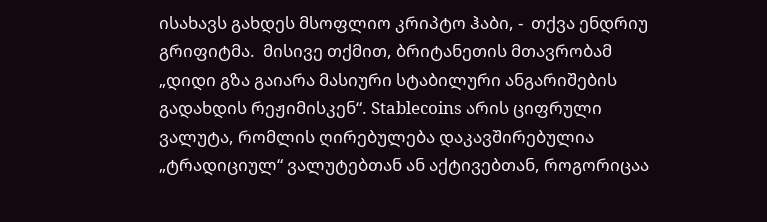ისახავს გახდეს მსოფლიო კრიპტო ჰაბი, -  თქვა ენდრიუ გრიფიტმა.  მისივე თქმით, ბრიტანეთის მთავრობამ „დიდი გზა გაიარა მასიური სტაბილური ანგარიშების გადახდის რეჟიმისკენ“. Stablecoins არის ციფრული ვალუტა, რომლის ღირებულება დაკავშირებულია „ტრადიციულ“ ვალუტებთან ან აქტივებთან, როგორიცაა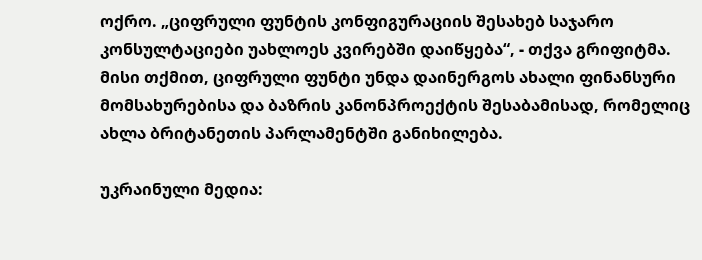ოქრო. „ციფრული ფუნტის კონფიგურაციის შესახებ საჯარო კონსულტაციები უახლოეს კვირებში დაიწყება“, - თქვა გრიფიტმა. მისი თქმით, ციფრული ფუნტი უნდა დაინერგოს ახალი ფინანსური მომსახურებისა და ბაზრის კანონპროექტის შესაბამისად, რომელიც ახლა ბრიტანეთის პარლამენტში განიხილება.

უკრაინული მედია: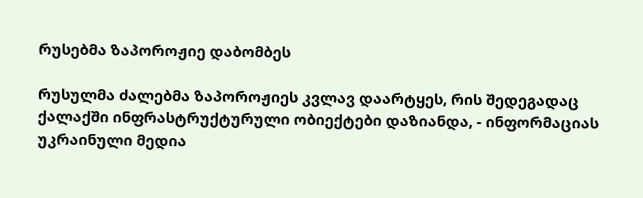რუსებმა ზაპოროჟიე დაბომბეს

რუსულმა ძალებმა ზაპოროჟიეს კვლავ დაარტყეს, რის შედეგადაც ქალაქში ინფრასტრუქტურული ობიექტები დაზიანდა, - ინფორმაციას უკრაინული მედია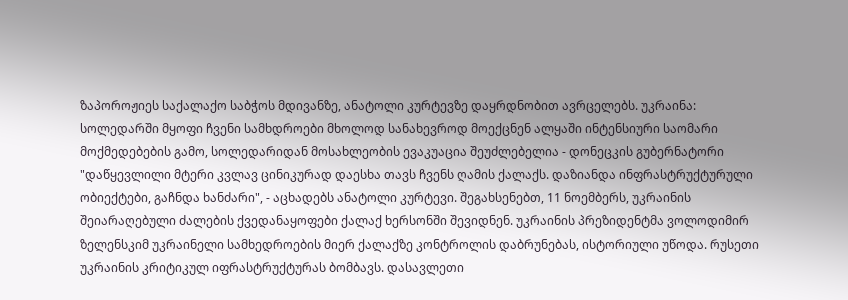ზაპოროჟიეს საქალაქო საბჭოს მდივანზე, ანატოლი კურტევზე დაყრდნობით ავრცელებს. უკრაინა: სოლედარში მყოფი ჩვენი სამხდროები მხოლოდ სანახევროდ მოექცნენ ალყაში ინტენსიური საომარი მოქმედებების გამო, სოლედარიდან მოსახლეობის ევაკუაცია შეუძლებელია - დონეცკის გუბერნატორი "დაწყევლილი მტერი კვლავ ცინიკურად დაესხა თავს ჩვენს ღამის ქალაქს. დაზიანდა ინფრასტრუქტურული ობიექტები, გაჩნდა ხანძარი", - აცხადებს ანატოლი კურტევი. შეგახსენებთ, 11 ნოემბერს, უკრაინის შეიარაღებული ძალების ქვედანაყოფები ქალაქ ხერსონში შევიდნენ. უკრაინის პრეზიდენტმა ვოლოდიმირ ზელენსკიმ უკრაინელი სამხედროების მიერ ქალაქზე კონტროლის დაბრუნებას, ისტორიული უწოდა. რუსეთი უკრაინის კრიტიკულ იფრასტრუქტურას ბომბავს. დასავლეთი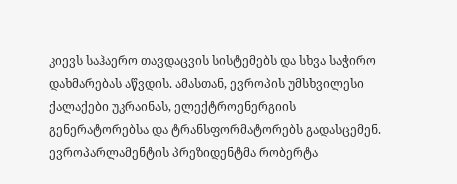კიევს საჰაერო თავდაცვის სისტემებს და სხვა საჭირო დახმარებას აწვდის. ამასთან, ევროპის უმსხვილესი ქალაქები უკრაინას, ელექტროენერგიის გენერატორებსა და ტრანსფორმატორებს გადასცემენ. ევროპარლამენტის პრეზიდენტმა რობერტა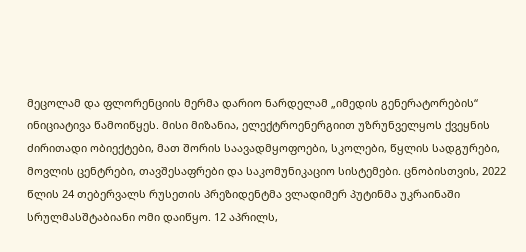მეცოლამ და ფლორენციის მერმა დარიო ნარდელამ „იმედის გენერატორების“ ინიციატივა წამოიწყეს. მისი მიზანია, ელექტროენერგიით უზრუნველყოს ქვეყნის ძირითადი ობიექტები, მათ შორის საავადმყოფოები, სკოლები, წყლის სადგურები, მოვლის ცენტრები, თავშესაფრები და საკომუნიკაციო სისტემები. ცნობისთვის, 2022 წლის 24 თებერვალს რუსეთის პრეზიდენტმა ვლადიმერ პუტინმა უკრაინაში სრულმასშტაბიანი ომი დაიწყო. 12 აპრილს,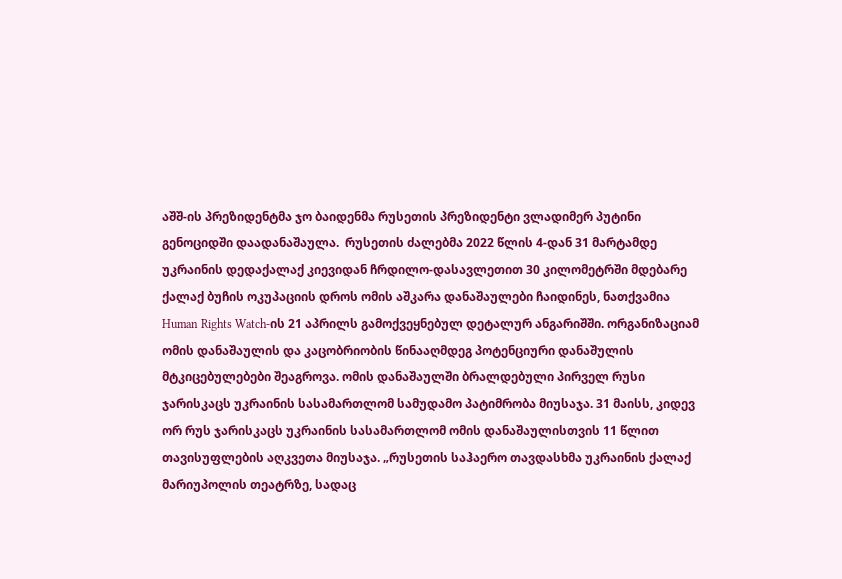აშშ-ის პრეზიდენტმა ჯო ბაიდენმა რუსეთის პრეზიდენტი ვლადიმერ პუტინი გენოციდში დაადანაშაულა.  რუსეთის ძალებმა 2022 წლის 4-დან 31 მარტამდე უკრაინის დედაქალაქ კიევიდან ჩრდილო-დასავლეთით 30 კილომეტრში მდებარე ქალაქ ბუჩის ოკუპაციის დროს ომის აშკარა დანაშაულები ჩაიდინეს, ნათქვამია Human Rights Watch-ის 21 აპრილს გამოქვეყნებულ დეტალურ ანგარიშში. ორგანიზაციამ ომის დანაშაულის და კაცობრიობის წინააღმდეგ პოტენციური დანაშულის მტკიცებულებები შეაგროვა. ომის დანაშაულში ბრალდებული პირველ რუსი ჯარისკაცს უკრაინის სასამართლომ სამუდამო პატიმრობა მიუსაჯა. 31 მაისს, კიდევ ორ რუს ჯარისკაცს უკრაინის სასამართლომ ომის დანაშაულისთვის 11 წლით თავისუფლების აღკვეთა მიუსაჯა. „რუსეთის საჰაერო თავდასხმა უკრაინის ქალაქ მარიუპოლის თეატრზე, სადაც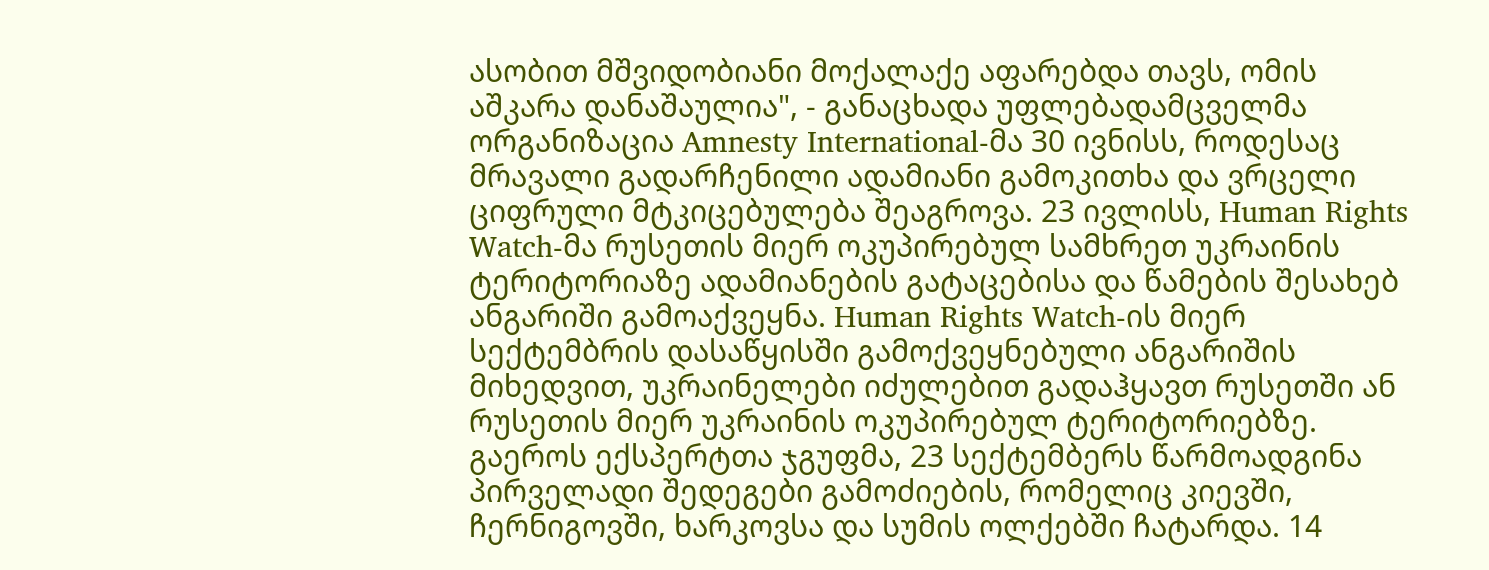ასობით მშვიდობიანი მოქალაქე აფარებდა თავს, ომის აშკარა დანაშაულია", - განაცხადა უფლებადამცველმა ორგანიზაცია Amnesty International-მა 30 ივნისს, როდესაც მრავალი გადარჩენილი ადამიანი გამოკითხა და ვრცელი ციფრული მტკიცებულება შეაგროვა. 23 ივლისს, Human Rights Watch-მა რუსეთის მიერ ოკუპირებულ სამხრეთ უკრაინის ტერიტორიაზე ადამიანების გატაცებისა და წამების შესახებ ანგარიში გამოაქვეყნა. Human Rights Watch-ის მიერ სექტემბრის დასაწყისში გამოქვეყნებული ანგარიშის მიხედვით, უკრაინელები იძულებით გადაჰყავთ რუსეთში ან რუსეთის მიერ უკრაინის ოკუპირებულ ტერიტორიებზე. გაეროს ექსპერტთა ჯგუფმა, 23 სექტემბერს წარმოადგინა პირველადი შედეგები გამოძიების, რომელიც კიევში, ჩერნიგოვში, ხარკოვსა და სუმის ოლქებში ჩატარდა. 14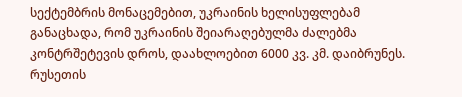სექტემბრის მონაცემებით, უკრაინის ხელისუფლებამ განაცხადა, რომ უკრაინის შეიარაღებულმა ძალებმა კონტრშეტევის დროს, დაახლოებით 6000 კვ. კმ. დაიბრუნეს. რუსეთის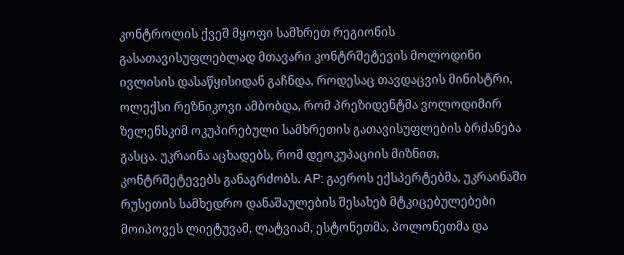კონტროლის ქვეშ მყოფი სამხრეთ რეგიონის გასათავისუფლებლად მთავარი კონტრშეტევის მოლოდინი ივლისის დასაწყისიდან გაჩნდა, როდესაც თავდაცვის მინისტრი, ოლექსი რეზნიკოვი ამბობდა, რომ პრეზიდენტმა ვოლოდიმირ ზელენსკიმ ოკუპირებული სამხრეთის გათავისუფლების ბრძანება გასცა. უკრაინა აცხადებს, რომ დეოკუპაციის მიზნით, კონტრშეტევებს განაგრძობს. AP: გაეროს ექსპერტებმა, უკრაინაში რუსეთის სამხედრო დანაშაულების შესახებ მტკიცებულებები მოიპოვეს ლიეტუვამ, ლატვიამ, ესტონეთმა, პოლონეთმა და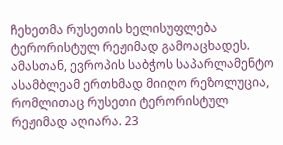ჩეხეთმა რუსეთის ხელისუფლება ტერორისტულ რეჟიმად გამოაცხადეს. ამასთან, ევროპის საბჭოს საპარლამენტო ასამბლეამ ერთხმად მიიღო რეზოლუცია, რომლითაც რუსეთი ტერორისტულ რეჟიმად აღიარა. 23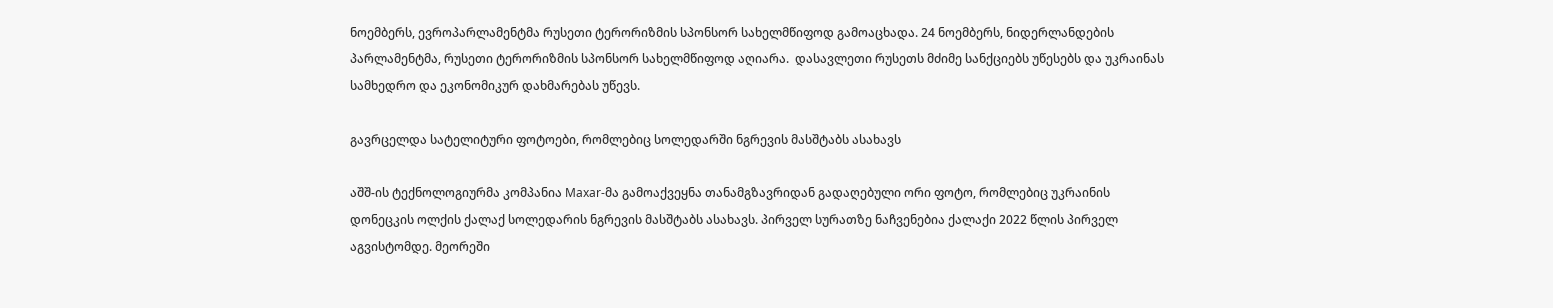ნოემბერს, ევროპარლამენტმა რუსეთი ტერორიზმის სპონსორ სახელმწიფოდ გამოაცხადა. 24 ნოემბერს, ნიდერლანდების პარლამენტმა, რუსეთი ტერორიზმის სპონსორ სახელმწიფოდ აღიარა.  დასავლეთი რუსეთს მძიმე სანქციებს უწესებს და უკრაინას სამხედრო და ეკონომიკურ დახმარებას უწევს.

გავრცელდა სატელიტური ფოტოები, რომლებიც სოლედარში ნგრევის მასშტაბს ასახავს

აშშ-ის ტექნოლოგიურმა კომპანია Maxar-მა გამოაქვეყნა თანამგზავრიდან გადაღებული ორი ფოტო, რომლებიც უკრაინის დონეცკის ოლქის ქალაქ სოლედარის ნგრევის მასშტაბს ასახავს. პირველ სურათზე ნაჩვენებია ქალაქი 2022 წლის პირველ აგვისტომდე. მეორეში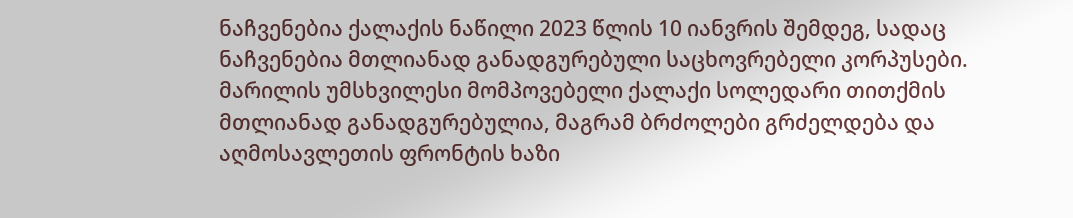ნაჩვენებია ქალაქის ნაწილი 2023 წლის 10 იანვრის შემდეგ, სადაც ნაჩვენებია მთლიანად განადგურებული საცხოვრებელი კორპუსები. მარილის უმსხვილესი მომპოვებელი ქალაქი სოლედარი თითქმის მთლიანად განადგურებულია, მაგრამ ბრძოლები გრძელდება და აღმოსავლეთის ფრონტის ხაზი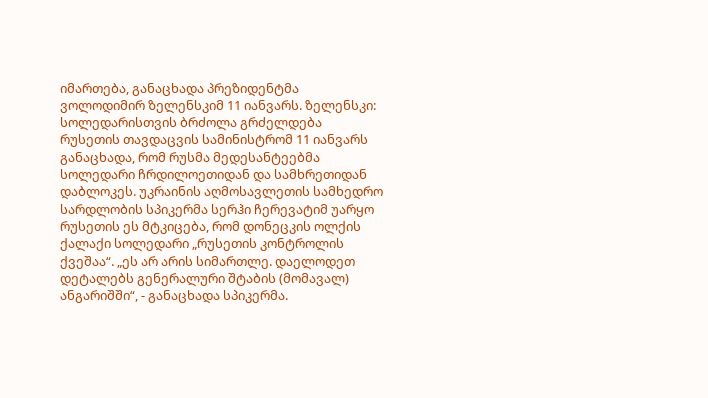იმართება, განაცხადა პრეზიდენტმა ვოლოდიმირ ზელენსკიმ 11 იანვარს. ზელენსკი: სოლედარისთვის ბრძოლა გრძელდება რუსეთის თავდაცვის სამინისტრომ 11 იანვარს განაცხადა, რომ რუსმა მედესანტეებმა სოლედარი ჩრდილოეთიდან და სამხრეთიდან დაბლოკეს. უკრაინის აღმოსავლეთის სამხედრო სარდლობის სპიკერმა სერჰი ჩერევატიმ უარყო რუსეთის ეს მტკიცება, რომ დონეცკის ოლქის ქალაქი სოლედარი „რუსეთის კონტროლის ქვეშაა“. „ეს არ არის სიმართლე. დაელოდეთ დეტალებს გენერალური შტაბის (მომავალ) ანგარიშში“, - განაცხადა სპიკერმა.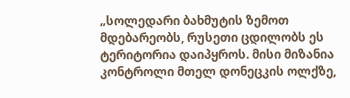„სოლედარი ბახმუტის ზემოთ მდებარეობს, რუსეთი ცდილობს ეს ტერიტორია დაიპყროს. მისი მიზანია კონტროლი მთელ დონეცკის ოლქზე,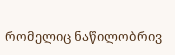რომელიც ნაწილობრივ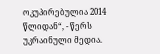ოკუპირებულია 2014 წლიდან“, - წერს უკრაინული მედია.